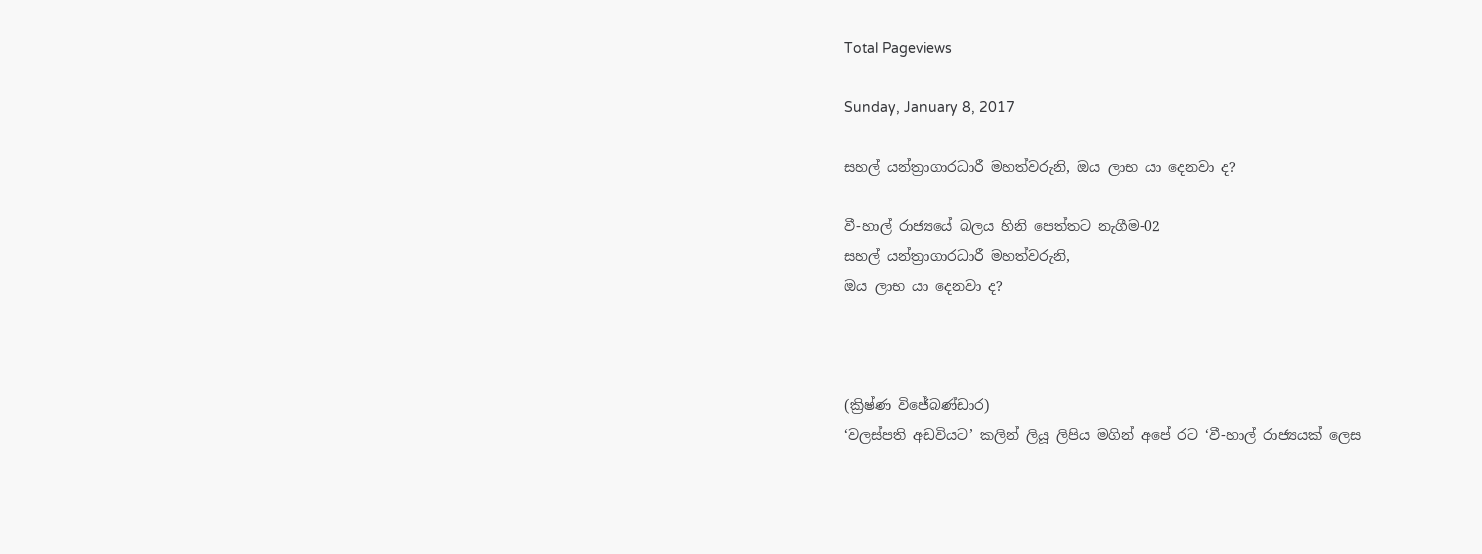Total Pageviews

Sunday, January 8, 2017

සහල් යන්ත්‍රාගාරධාරී මහත්වරුනි, ඔය ලාභ යා දෙනවා ද?

වී-හාල් රාජ්‍යයේ බලය හිනි පෙත්තට නැගීම-02
සහල් යන්ත්‍රාගාරධාරී මහත්වරුනි,
ඔය ලාභ යා දෙනවා ද?



(ක්‍රිෂ්ණ විජේබණ්ඩාර)
‘වලස්පති අඩවියට’ කලින් ලියූ ලිපිය මගින් අපේ රට ‘වී-හාල් රාජ්‍යයක් ලෙස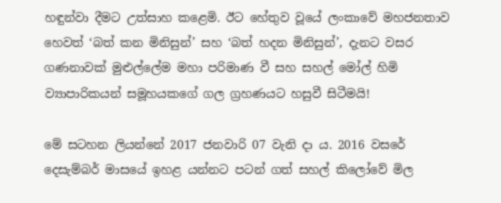හඳුන්වා දීමට උත්සාහ කළෙමි. ඊට හේතුව වූයේ ලංකාවේ මහජනතාව හෙවත් ‘බත් කන මිනිසුන්’ සහ ‘බත් හදන මිනිසුන්’, දැනට වසර ගණනාවක් මුළුල්ලේම මහා පරිමාණ වී සහ සහල් මෝල් හිමි ව්‍යාපාරිකයන් සමූහයකගේ ගල ග්‍රහණයට හසුවී සිටීමයි!

මේ සටහන ලියන්නේ 2017 ජනවාරි 07 වැනි දා ය. 2016 වසරේ දෙසැම්බර් මාසයේ ඉහළ යන්නට පටන් ගත් සහල් කිලෝවේ මිල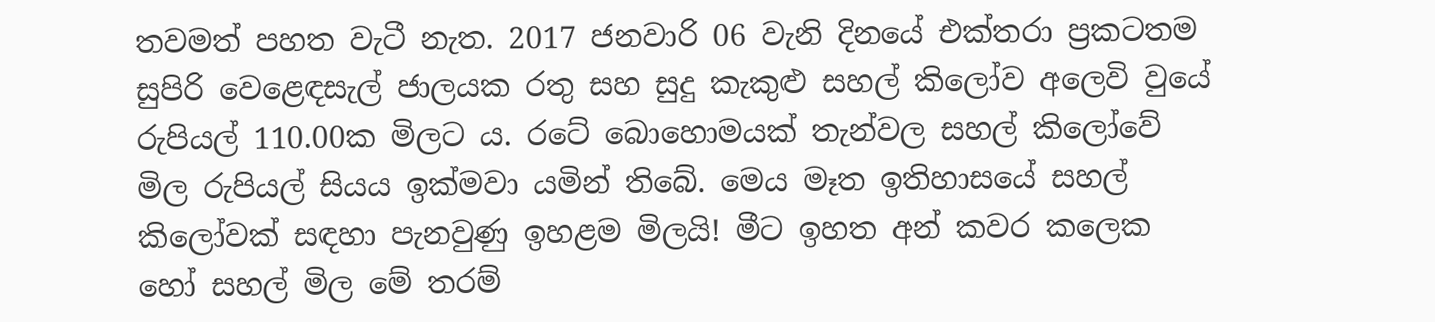තවමත් පහත වැටී නැත. 2017 ජනවාරි 06 වැනි දිනයේ එක්තරා ප්‍රකටතම සුපිරි වෙළෙඳසැල් ජාලයක රතු සහ සුදු කැකුළු සහල් කිලෝව අලෙවි වුයේ රුපියල් 110.00ක මිලට ය. රටේ බොහොමයක් තැන්වල සහල් කිලෝවේ මිල රුපියල් සියය ඉක්මවා යමින් තිබේ. මෙය මෑත ඉතිහාසයේ සහල්  කිලෝවක් සඳහා පැනවුණු ඉහළම මිලයි! මීට ඉහත අන් කවර කලෙක හෝ සහල් මිල මේ තරම්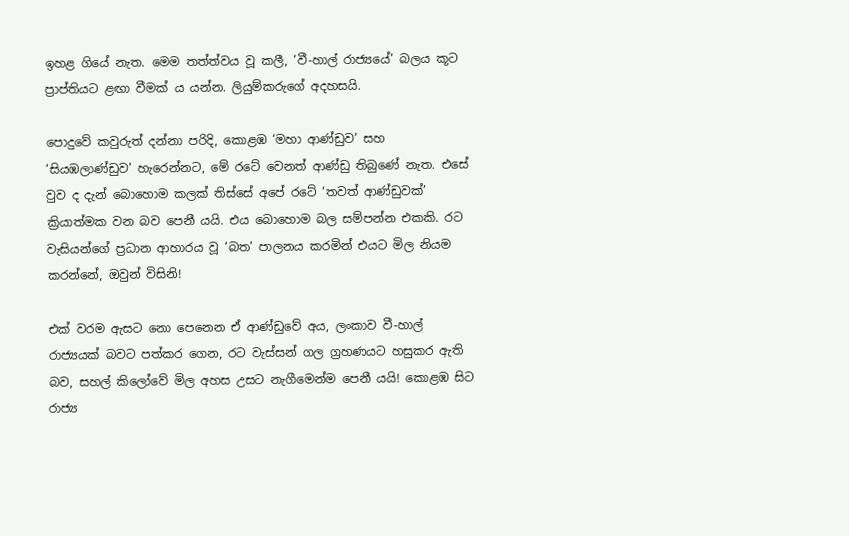ඉහළ ගියේ නැත. මෙම තත්ත්වය වූ කලී, ‘වී-හාල් රාජ්‍යයේ’ බලය කූට ප්‍රාප්තියට ළඟා වීමක් ය යන්න. ලියුම්කරුගේ අදහසයි.

පොදුවේ කවුරුත් දන්නා පරිදි, කොළඹ ‘මහා ආණ්ඩුව’ සහ ‘සියඹලාණ්ඩුව’ හැරෙන්නට, මේ රටේ වෙනත් ආණ්ඩු තිබුණේ නැත. එසේ වුව ද දැන් බොහොම කලක් තිස්සේ අපේ රටේ ‘තවත් ආණ්ඩුවක්’ ක්‍රියාත්මක වන බව පෙනී යයි. එය බොහොම බල සම්පන්න එකකි. රට වැසියන්ගේ ප්‍රධාන ආහාරය වූ ‘බත’ පාලනය කරමින් එයට මිල නියම කරන්නේ, ඔවුන් විසිනි!

එක් වරම ඇසට නො පෙනෙන ඒ ආණ්ඩුවේ අය, ලංකාව වී-හාල් රාජ්‍යයක් බවට පත්කර ගෙන, රට වැස්සන් ගල ග්‍රහණයට හසුකර ඇති බව, සහල් කිලෝවේ මිල අහස උසට නැගීමෙන්ම පෙනී යයි! කොළඹ සිට රාජ්‍ය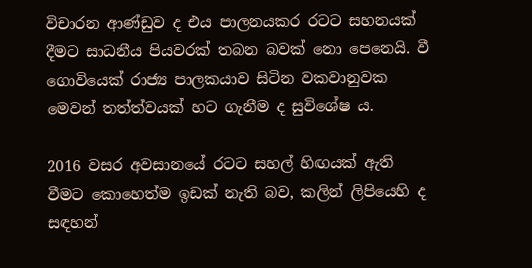විචාරන ආණ්ඩුව ද එය පාලනයකර රටට සහනයක් දීමට සාධනීය පියවරක් තබන බවක් නො පෙනෙයි. වී ගොවියෙක් රාජ්‍ය පාලකයාව සිටින වකවානුවක මෙවන් තත්ත්වයක් හට ගැනීම ද සුවිශේෂ ය.

2016 වසර අවසානයේ රටට සහල් හිඟයක් ඇති වීමට කොහෙත්ම ඉඩක් නැති බව, කලින් ලිපියෙහි ද සඳහන්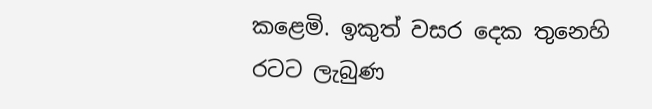කළෙමි. ඉකුත් වසර දෙක තුනෙහි රටට ලැබුණ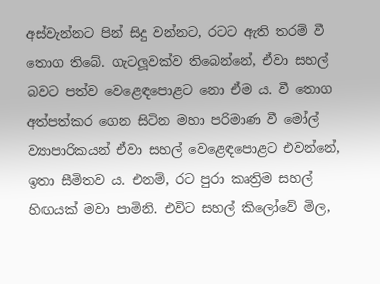අස්වැන්නට පින් සිදු වන්නට, රටට ඇති තරම් වී තොග තිබේ. ගැටලූවක්ව තිබෙන්නේ, ඒවා සහල් බවට පත්ව වෙළෙඳපොළට නො ඒම ය. වී තොග අත්පත්කර ගෙන සිටින මහා පරිමාණ වී මෝල් ව්‍යාපාරිකයන් ඒවා සහල් වෙළෙඳපොළට එවන්නේ, ඉතා සීමිතව ය. එනම්, රට පුරා කෘත්‍රිම සහල් හිඟයක් මවා පාමිනි. එවිට සහල් කිලෝවේ මිල,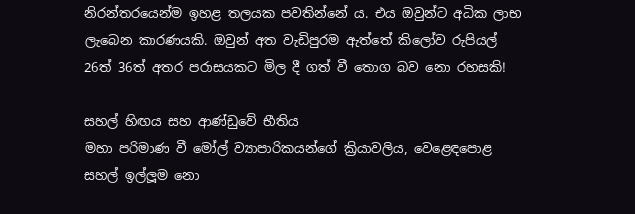නිරන්තරයෙන්ම ඉහළ තලයක පවතින්නේ ය. එය ඔවුන්ට අධික ලාභ ලැබෙන කාරණයකි. ඔවුන් අත වැඩිපුරම ඇත්තේ කිලෝව රුපියල් 26ත් 36ත් අතර පරාසයකට මිල දී ගත් වී තොග බව නො රහසකි!

සහල් හිඟය සහ ආණ්ඩුවේ භීතිය
මහා පරිමාණ වී මෝල් ව්‍යාපාරිකයන්ගේ ක්‍රියාවලිය, වෙළෙඳපොළ සහල් ඉල්ලූම නො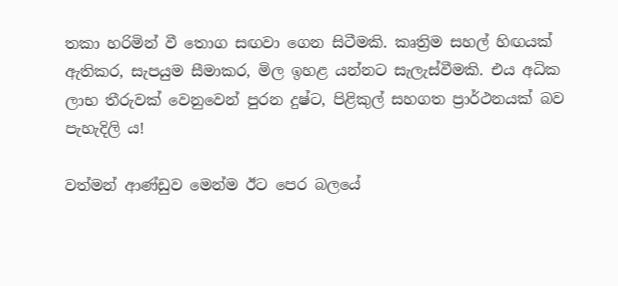තකා හරිමින් වී තොග සඟවා ගෙන සිටීමකි. කෘත්‍රිම සහල් හිඟයක් ඇතිකර, සැපයුම සීමාකර, මිල ඉහළ යන්නට සැලැස්වීමකි. එය අධික ලාභ තීරුවක් වෙනුවෙන් පුරන දුෂ්ට, පිළිකුල් සහගත ප්‍රාර්ථනයක් බව පැහැදිලි ය!

වත්මන් ආණ්ඩුව මෙන්ම ඊට පෙර බලයේ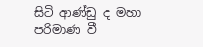සිටි ආණ්ඩු ද මහා පරිමාණ වී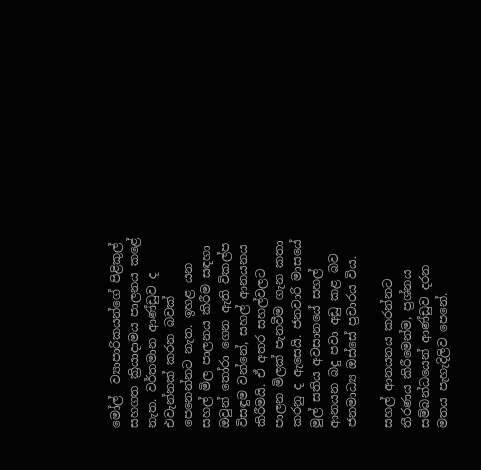මෝල්  ව්‍යාපාරිකයන්ගේ පිළිකුල් සහගත ක්‍රියාදාමය පාලනය කළේ නැත. වර්තමාන ආණ්ඩුව ද එවැන්නක් කරන බවක් පෙනෙන්නට නැත. ඉහළ යන සහල් මිල පාලනය කිරීම සඳහා ඔවුන් තෝරා ගෙන ඇති විකල්ප විසඳුම වන්නේ, සහල් ආනයනය කිරීමයි. ඒ අතර සහල්වලට පාලන මිලක් පැනවීම ගැන කතා කරනු ද ඇසෙයි. ජනවාරි මාසයේ මුල් සතිය අවසානයේ සහල් ආනයන බදු පවා අඩු කළ බව ජනමාධ්‍ය ඔස්සේ ප්‍රචාරය විය.

සහල් ආනයනය කරන්නට තීරණය කිරීමෙන්ම, ප්‍රශ්නය සම්බන්ධයෙන් ආණ්ඩුව දරන මතය පැහැදිලිව පෙනේ.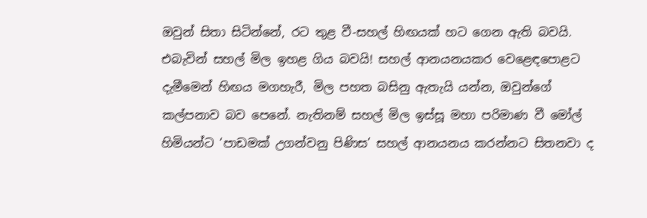ඔවුන් සිතා සිටින්නේ, රට තුළ වී-සහල් හිඟයක් හට ගෙන ඇති බවයි. එබැවින් සහල් මිල ඉහළ ගිය බවයි! සහල් ආනයනයකර වෙළෙඳපොළට දැමීමෙන් හිඟය මගහැරී, මිල පහත බසිනු ඇතැයි යන්න, ඔවුන්ගේ කල්පනාව බව පෙනේ. නැතිනම් සහල් මිල ඉස්සූ මහා පරිමාණ වී මෝල් හිමියන්ට ‘පාඩමක් උගන්වනු පිණිස’ සහල් ආනයනය කරන්නට සිතනවා ද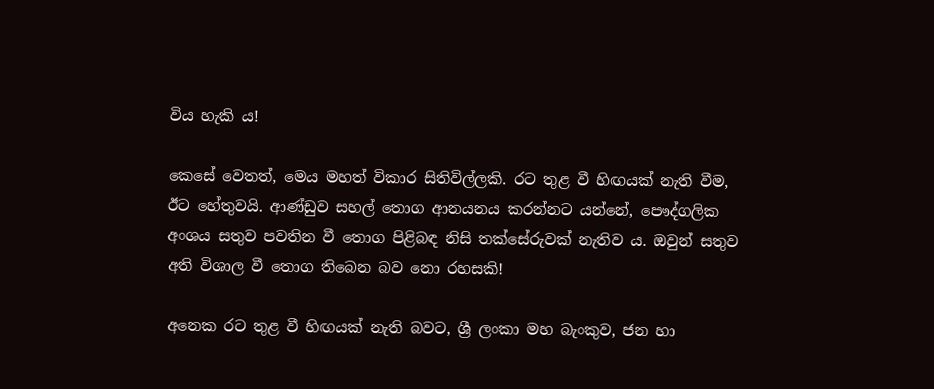විය හැකි ය!

කෙසේ වෙතත්, මෙය මහත් විකාර සිතිවිල්ලකි. රට තුළ වී හිඟයක් නැති වීම, ඊට හේතුවයි. ආණ්ඩුව සහල් තොග ආනයනය කරන්නට යන්නේ, පෞද්ගලික අංශය සතුව පවතින වී තොග පිළිබඳ නිසි තක්සේරුවක් නැතිව ය. ඔවුන් සතුව අති විශාල වී තොග තිබෙන බව නො රහසකි!

අනෙක රට තුළ වී හිඟයක් නැති බවට, ශ්‍රී ලංකා මහ බැංකුව, ජන හා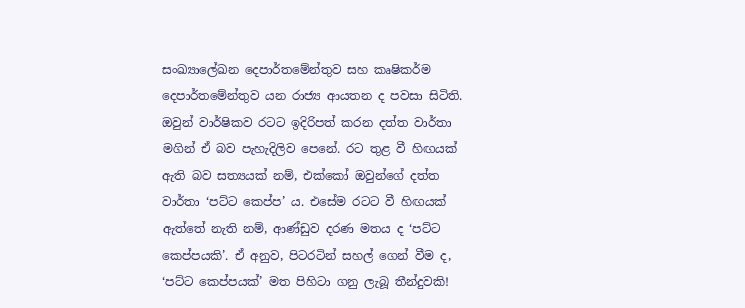සංඛ්‍යාලේඛන දෙපාර්තමේන්තුව සහ කෘෂිකර්ම දෙපාර්තමේන්තුව යන රාජ්‍ය ආයතන ද පවසා සිටිති. ඔවුන් වාර්ෂිකව රටට ඉදිරිපත් කරන දත්ත වාර්තා මගින් ඒ බව පැහැදිලිව පෙනේ. රට තුළ වී හිඟයක් ඇති බව සත්‍යයක් නම්, එක්කෝ ඔවුන්ගේ දත්ත වාර්තා ‘පට්ට කෙප්ප’ ය. එසේම රටට වී හිඟයක් ඇත්තේ නැති නම්, ආණ්ඩුව දරණ මතය ද ‘පට්ට කෙප්පයකි’. ඒ අනුව, පිටරටින් සහල් ගෙන් වීම ද, ‘පට්ට කෙප්පයක්’ මත පිහිටා ගනු ලැබූ තීන්දුවකි!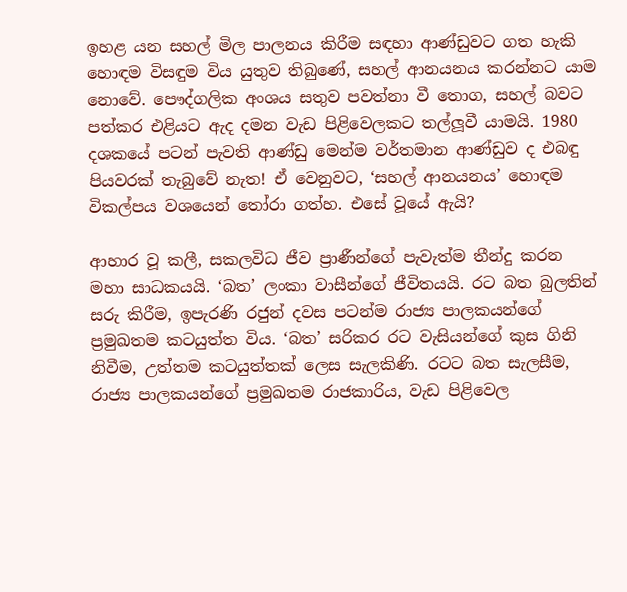ඉහළ යන සහල් මිල පාලනය කිරීම සඳහා ආණ්ඩුවට ගත හැකි හොඳම විසඳුම විය යුතුව තිබුණේ, සහල් ආනයනය කරන්නට යාම නොවේ. පෞද්ගලික අංශය සතුව පවත්නා වී තොග, සහල් බවට පත්කර එළියට ඇද දමන වැඩ පිළිවෙලකට තල්ලූවී යාමයි. 1980 දශකයේ පටන් පැවති ආණ්ඩු මෙන්ම වර්තමාන ආණ්ඩුව ද එබඳු පියවරක් තැබුවේ නැත! ඒ වෙනුවට, ‘සහල් ආනයනය’ හොඳම විකල්පය වශයෙන් තෝරා ගත්හ. එසේ වූයේ ඇයි?

ආහාර වූ කලී, සකලවිධ ජීව ප්‍රාණීන්ගේ පැවැත්ම තීන්දු කරන මහා සාධකයයි. ‘බත’ ලංකා වාසීන්ගේ ජීවිතයයි. රට බත බුලතින් සරු කිරීම, ඉපැරණි රජුන් දවස පටන්ම රාජ්‍ය පාලකයන්ගේ ප්‍රමුඛතම කටයුත්ත විය. ‘බත’ සරිකර රට වැසියන්ගේ කුස ගිනි නිවීම, උත්තම කටයුත්තක් ලෙස සැලකිණි. රටට බත සැලසීම, රාජ්‍ය පාලකයන්ගේ ප්‍රමුඛතම රාජකාරිය, වැඩ පිළිවෙල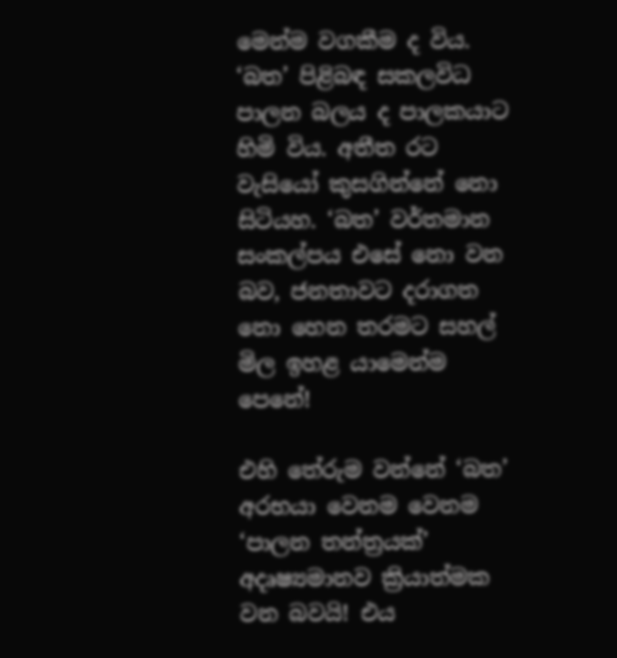මෙන්ම වගකීම ද විය. ‘බත’ පිළිබඳ සකලවිධ පාලන බලය ද පාලකයාට හිමි විය. අතීත රට වැසියෝ කුසගින්නේ නො සිටියහ. ‘බත’ වර්තමාන සංකල්පය එසේ නො වන බව, ජනතාවට දරාගත නො හෙන තරමට සහල් මිල ඉහළ යාමෙන්ම පෙනේ!

එහි තේරුම වන්නේ ‘බත’ අරභයා වෙනම වෙනම ‘පාලන තන්ත්‍රයක්’ අදෘෂ්‍යමානව ක්‍රියාත්මක වන බවයි! එය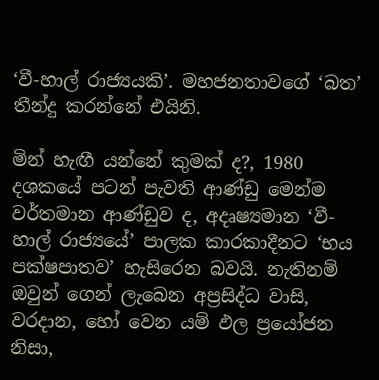‘වී-හාල් රාජ්‍යයකි’. මහජනතාවගේ ‘බත’ තීන්දු කරන්නේ එයිනි.

මින් හැඟී යන්නේ කුමක් ද?, 1980 දශකයේ පටන් පැවති ආණ්ඩු මෙන්ම වර්තමාන ආණ්ඩුව ද, අදෘෂ්‍යමාන ‘වී-හාල් රාජ්‍යයේ’ පාලක කාරකාදීනට ‘භය පක්ෂපාතව’ හැසිරෙන බවයි. නැතිනම් ඔවුන් ගෙන් ලැබෙන අප්‍රසිද්ධ වාසි, වරදාන, හෝ වෙන යම් ඵල ප්‍රයෝජන නිසා,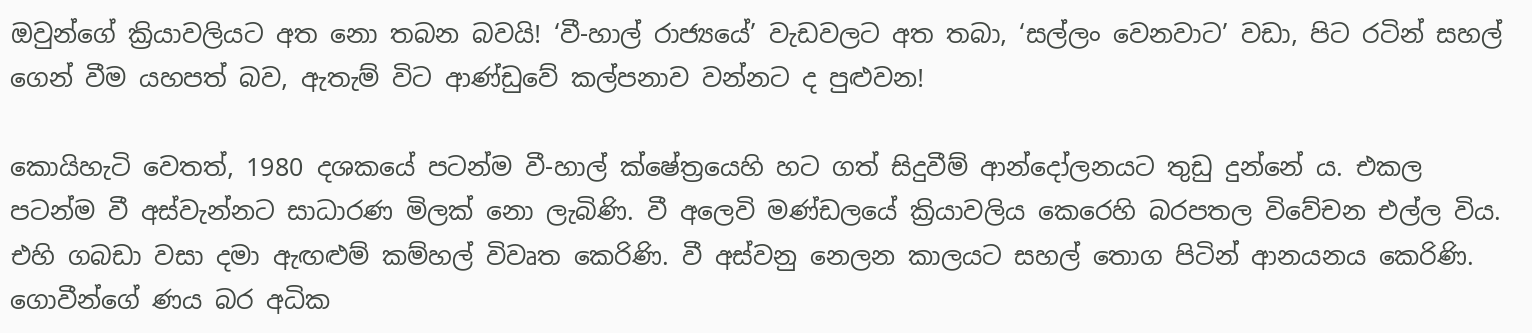ඔවුන්ගේ ක්‍රියාවලියට අත නො තබන බවයි! ‘වී-හාල් රාජ්‍යයේ’ වැඩවලට අත තබා, ‘සල්ලං වෙනවාට’ වඩා, පිට රටින් සහල් ගෙන් වීම යහපත් බව, ඇතැම් විට ආණ්ඩුවේ කල්පනාව වන්නට ද පුළුවන!

කොයිහැටි වෙතත්, 1980 දශකයේ පටන්ම වී-හාල් ක්ෂේත්‍රයෙහි හට ගත් සිදුවීම් ආන්දෝලනයට තුඩු දුන්නේ ය. එකල පටන්ම වී අස්වැන්නට සාධාරණ මිලක් නො ලැබිණි. වී අලෙවි මණ්ඩලයේ ක්‍රියාවලිය කෙරෙහි බරපතල විවේචන එල්ල විය. එහි ගබඩා වසා දමා ඇඟළුම් කම්හල් විවෘත කෙරිණි. වී අස්වනු නෙලන කාලයට සහල් තොග පිටින් ආනයනය කෙරිණි. ගොවීන්ගේ ණය බර අධික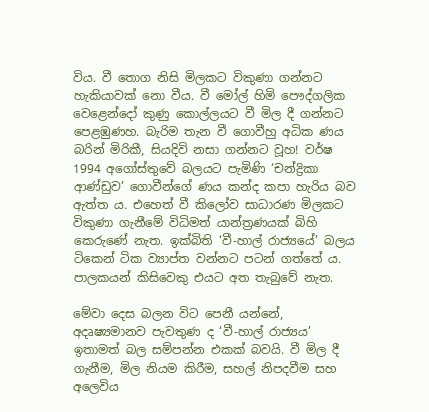විය. වී තොග නිසි මිලකට විකුණා ගන්නට හැකියාවක් නො වීය. වී මෝල් හිමි පෞද්ගලික වෙළෙන්දෝ කුණු කොල්ලයට වී මිල දී ගන්නට පෙළඹුණහ. බැරිම තැන වී ගොවීහු අධික ණය බරින් මිරිකී, සියදිවි නසා ගන්නට වූහ! වර්ෂ 1994 අගෝස්තුවේ බලයට පැමිණි ‘චන්ද්‍රිකා ආණ්ඩුව’ ගොවීන්ගේ ණය කන්ද කපා හැරිය බව ඇත්ත ය. එහෙත් වී කිලෝව සාධාරණ මිලකට විකුණා ගැනීමේ විධිමත් යාන්ත්‍රණයක් බිහි කෙරුණේ නැත. ඉක්බිති ‘වී-හාල් රාජ්‍යයේ’ බලය ටිකෙන් ටික ව්‍යාප්ත වන්නට පටන් ගත්තේ ය. පාලකයන් කිසිවෙකු එයට අත තැබුවේ නැත.

මේවා දෙස බලන විට පෙනී යන්නේ, අදෘෂ්‍යමානව පැවතුණ ද ‘වී-හාල් රාජ්‍යය’ ඉතාමත් බල සම්පන්න එකක් බවයි. වී මිල දී ගැනීම, මිල නියම කිරීම, සහල් නිපදවීම සහ අලෙවිය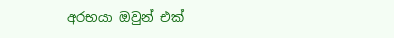අරභයා ඔවුන් එක්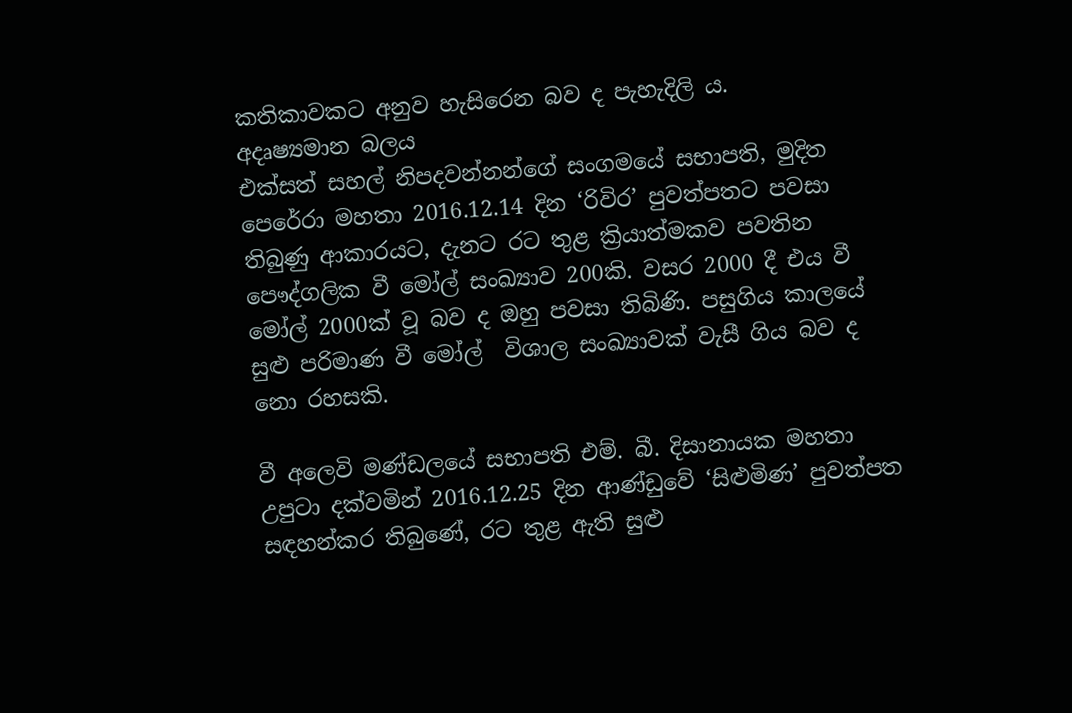කතිකාවකට අනුව හැසිරෙන බව ද පැහැදිලි ය.
අදෘෂ්‍යමාන බලය
එක්සත් සහල් නිපදවන්නන්ගේ සංගමයේ සභාපති, මුදිත පෙරේරා මහතා 2016.12.14 දින ‘රිවිර’ පුවත්පතට පවසා තිබුණු ආකාරයට, දැනට රට තුළ ක්‍රියාත්මකව පවතින පෞද්ගලික වී මෝල් සංඛ්‍යාව 200කි. වසර 2000 දී එය වී මෝල් 2000ක් වූ බව ද ඔහු පවසා තිබිණි. පසුගිය කාලයේ සුළු පරිමාණ වී මෝල්  විශාල සංඛ්‍යාවක් වැසී ගිය බව ද නො රහසකි.

වී අලෙවි මණ්ඩලයේ සභාපති එම්. බී. දිසානායක මහතා උපුටා දක්වමින් 2016.12.25 දින ආණ්ඩුවේ ‘සිළුමිණ’ පුවත්පත සඳහන්කර තිබුණේ, රට තුළ ඇති සුළු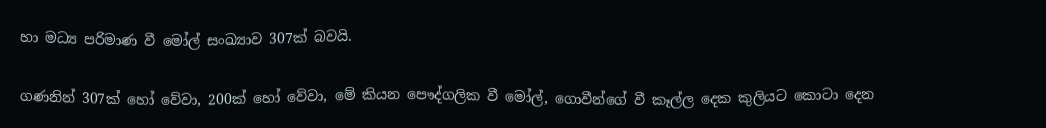හා මධ්‍ය පරිමාණ වී මෝල් සංඛ්‍යාව 307ක් බවයි.

ගණනින් 307ක් හෝ වේවා, 200ක් හෝ වේවා, මේ කියන පෞද්ගලික වී මෝල්, ගොවීන්ගේ වී කෑල්ල දෙක කුලියට කොටා දෙන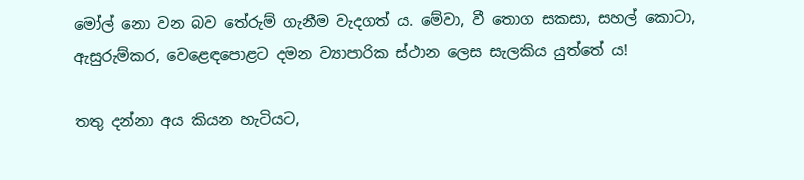මෝල් නො වන බව තේරුම් ගැනීම වැදගත් ය. මේවා, වී තොග සකසා, සහල් කොටා, ඇසුරුම්කර, වෙළෙඳපොළට දමන ව්‍යාපාරික ස්ථාන ලෙස සැලකිය යුත්තේ ය!

තතු දන්නා අය කියන හැටියට,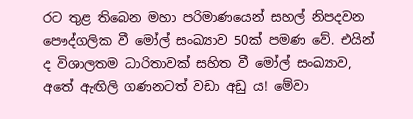රට තුළ තිබෙන මහා පරිමාණයෙන් සහල් නිපදවන පෞද්ගලික වී මෝල් සංඛ්‍යාව 50ක් පමණ වේ. එයින් ද විශාලතම ධාරිතාවක් සහිත වී මෝල් සංඛ්‍යාව, අතේ ඇඟිලි ගණනටත් වඩා අඩු ය! මේවා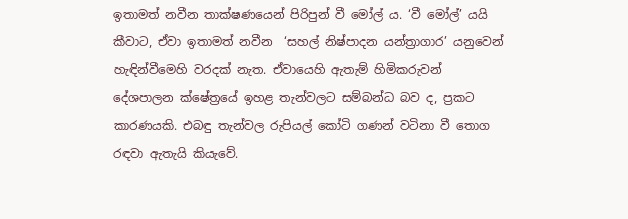ඉතාමත් නවීන තාක්ෂණයෙන් පිරිපුන් වී මෝල් ය. ‘වී මෝල්’ යයි කීවාට, ඒවා ඉතාමත් නවීන  ‘සහල් නිෂ්පාදන යන්ත්‍රාගාර’ යනුවෙන් හැඳින්වීමෙහි වරදක් නැත. ඒවායෙහි ඇතැම් හිමිකරුවන් දේශපාලන ක්ෂේත්‍රයේ ඉහළ තැන්වලට සම්බන්ධ බව ද, ප්‍රකට කාරණයකි. එබඳු තැන්වල රුපියල් කෝටි ගණන් වටිනා වී තොග රඳවා ඇතැයි කියැවේ.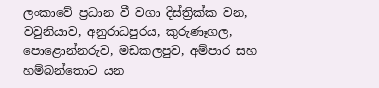ලංකාවේ ප්‍රධාන වී වගා දිස්ත්‍රික්ක වන, වවුනියාව, අනුරාධපුරය, කුරුණෑගල, පොළොන්නරුව, මඩකලපුව, අම්පාර සහ හම්බන්තොට යන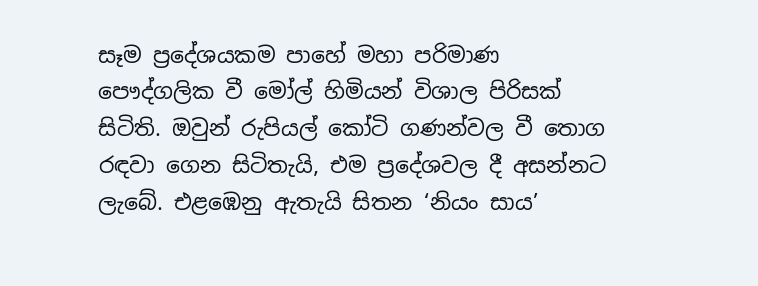සෑම ප්‍රදේශයකම පාහේ මහා පරිමාණ පෞද්ගලික වී මෝල් හිමියන් විශාල පිරිසක් සිටිති. ඔවුන් රුපියල් කෝටි ගණන්වල වී තොග රඳවා ගෙන සිටිතැයි, එම ප්‍රදේශවල දී අසන්නට ලැබේ. එළඹෙනු ඇතැයි සිතන ‘නියං සාය’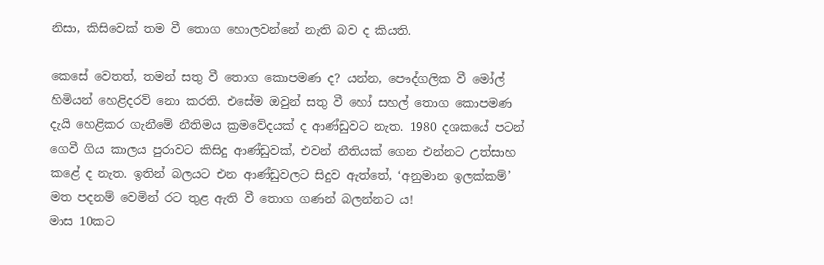නිසා, කිසිවෙක් තම වී තොග හොලවන්නේ නැති බව ද කියති.

කෙසේ වෙතත්, තමන් සතු වී තොග කොපමණ ද? යන්න, පෞද්ගලික වී මෝල් හිමියන් හෙළිදරව් නො කරති. එසේම ඔවුන් සතු වී හෝ සහල් තොග කොපමණ දැයි හෙළිකර ගැනීමේ නීතිමය ක්‍රමවේදයක් ද ආණ්ඩුවට නැත. 1980 දශකයේ පටන් ගෙවී ගිය කාලය පුරාවට කිසිදු ආණ්ඩුවක්, එවන් නීතියක් ගෙන එන්නට උත්සාහ කළේ ද නැත. ඉතින් බලයට එන ආණ්ඩුවලට සිදුව ඇත්තේ, ‘අනුමාන ඉලක්කම්’ මත පදනම් වෙමින් රට තුළ ඇති වී තොග ගණන් බලන්නට ය!
මාස 10කට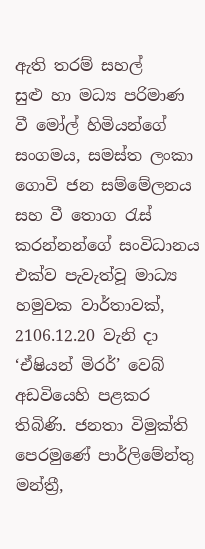ඇති තරම් සහල්
සුළු හා මධ්‍ය පරිමාණ වී මෝල් හිමියන්ගේ සංගමය, සමස්ත ලංකා ගොවි ජන සම්මේලනය සහ වී තොග රැස් කරන්නන්ගේ සංවිධානය එක්ව පැවැත්වූ මාධ්‍ය හමුවක වාර්තාවක්, 2106.12.20 වැනි දා ‘ඒෂියන් මිරර්’ වෙබ් අඩවියෙහි පළකර තිබිණි. ජනතා විමුක්ති පෙරමුණේ පාර්ලිමේන්තු මන්ත්‍රී,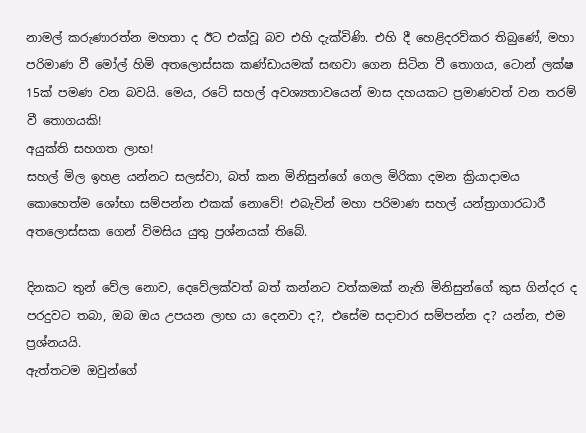නාමල් කරුණාරත්න මහතා ද ඊට එක්වූ බව එහි දැක්විණි. එහි දී හෙළිදරව්කර තිබුණේ, මහා පරිමාණ වී මෝල් හිමි අතලොස්සක කණ්ඩායමක් සඟවා ගෙන සිටින වී තොගය, ටොන් ලක්ෂ 15ක් පමණ වන බවයි. මෙය, රටේ සහල් අවශ්‍යතාවයෙන් මාස දහයකට ප්‍රමාණවත් වන තරම් වී තොගයකි!
අයුක්ති සහගත ලාභ!
සහල් මිල ඉහළ යන්නට සලස්වා, බත් කන මිනිසුන්ගේ ගෙල මිරිකා දමන ක්‍රියාදාමය කොහෙත්ම ශෝභා සම්පන්න එකක් නොවේ! එබැවින් මහා පරිමාණ සහල් යන්ත්‍රාගාරධාරී අතලොස්සක ගෙන් විමසිය යුතු ප්‍රශ්නයක් තිබේ.

දිනකට තුන් වේල නොව, දෙවේලක්වත් බත් කන්නට වත්කමක් නැති මිනිසුන්ගේ කුස ගින්දර ද පරදුවට තබා, ඔබ ඔය උපයන ලාභ යා දෙනවා ද?, එසේම සදාචාර සම්පන්න ද? යන්න, එම ප්‍රශ්නයයි.
ඇත්තටම ඔවුන්ගේ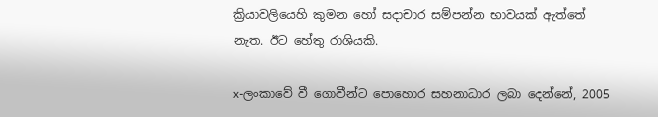ක්‍රියාවලියෙහි කුමන හෝ සදාචාර සම්පන්න භාවයක් ඇත්තේ නැත. ඊට හේතු රාශියකි.

x-ලංකාවේ වී ගොවීන්ට පොහොර සහනාධාර ලබා දෙන්නේ, 2005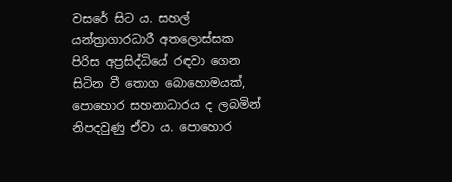වසරේ සිට ය. සහල් යන්ත්‍රාගාරධාරී අතලොස්සක පිරිස අප්‍රසිද්ධියේ රඳවා ගෙන සිටින වී තොග බොහොමයක්, පොහොර සහනාධාරය ද ලබමින් නිපදවුණු ඒවා ය. පොහොර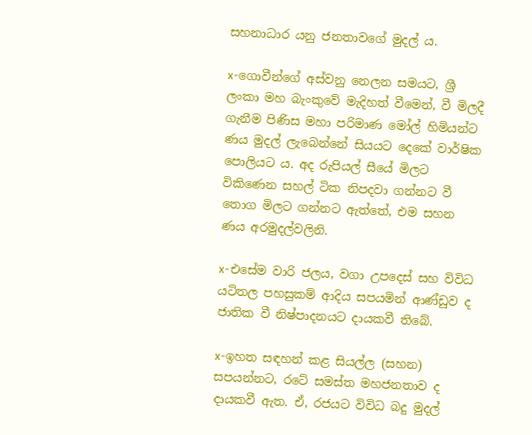සහනාධාර යනු ජනතාවගේ මුදල් ය.

x-ගොවීන්ගේ අස්වනු නෙලන සමයට, ශ්‍රී ලංකා මහ බැංකුවේ මැදිහත් වීමෙන්, වී මිලදී ගැනීම පිණිස මහා පරිමාණ මෝල් හිමියන්ට ණය මුදල් ලැබෙන්නේ සියයට දෙකේ වාර්ෂික පොලියට ය. අද රුපියල් සීයේ මිලට විකිණෙන සහල් ටික නිපදවා ගන්නට වී තොග මිලට ගන්නට ඇත්තේ, එම සහන  ණය අරමුදල්වලිනි.

x-එසේම වාරි ජලය, වගා උපදෙස් සහ විවිධ යටිතල පහසුකම් ආදිය සපයමින් ආණ්ඩුව ද ජාතික වී නිෂ්පාදනයට දායකවී තිබේ.

x-ඉහත සඳහන් කළ සියල්ල (සහන) සපයන්නට, රටේ සමස්ත මහජනතාව ද දායකවී ඇත. ඒ, රජයට විවිධ බදු මුදල්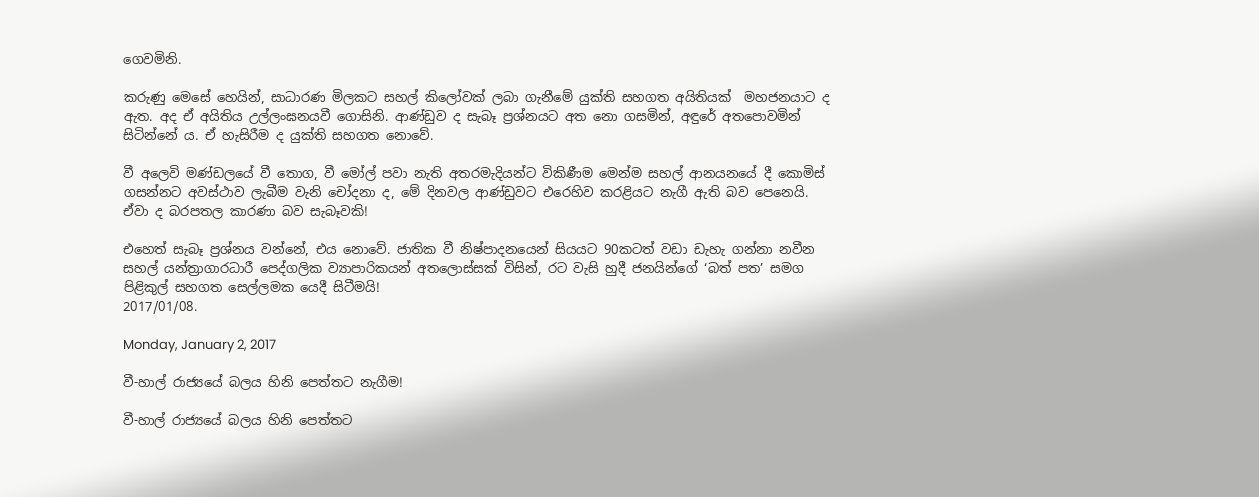ගෙවමිනි.

කරුණු මෙසේ හෙයින්, සාධාරණ මිලකට සහල් කිලෝවක් ලබා ගැනීමේ යුක්ති සහගත අයිතියක්  මහජනයාට ද ඇත. අද ඒ අයිතිය උල්ලංඝනයවී ගොසිනි. ආණ්ඩුව ද සැබෑ ප්‍රශ්නයට අත නො ගසමින්, අඳුරේ අතපොවමින් සිටින්නේ ය. ඒ හැසිරීම ද යුක්ති සහගත නොවේ.

වී අලෙවි මණ්ඩලයේ වී තොග, වී මෝල් පවා නැති අතරමැදියන්ට විකිණීම මෙන්ම සහල් ආනයනයේ දී කොමිස් ගසන්නට අවස්ථාව ලැබීම වැනි චෝදනා ද, මේ දිනවල ආණ්ඩුවට එරෙහිව කරළියට නැගී ඇති බව පෙනෙයි. ඒවා ද බරපතල කාරණා බව සැබෑවකි!

එහෙත් සැබෑ ප්‍රශ්නය වන්නේ, එය නොවේ. ජාතික වී නිෂ්පාදනයෙන් සියයට 90කටත් වඩා ඩැහැ ගන්නා නවීන සහල් යන්ත්‍රාගාරධාරී පෙද්ගලික ව්‍යාපාරිකයන් අතලොස්සක් විසින්, රට වැසි හුදී ජනයින්ගේ ‘බත් පත’ සමග පිළිකුල් සහගත සෙල්ලමක යෙදී සිටීමයි!
2017/01/08.

Monday, January 2, 2017

වී-හාල් රාජ්‍යයේ බලය හිනි පෙත්තට නැගීම!

වී-හාල් රාජ්‍යයේ බලය හිනි පෙත්තට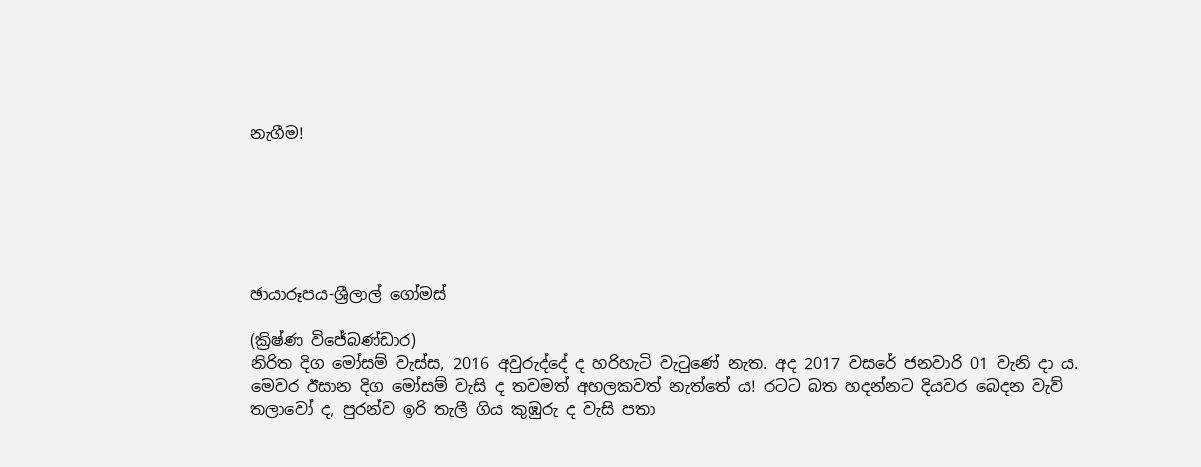නැගීම!






ඡායාරූපය-ශ්‍රීලාල් ගෝමස්

(ක්‍රිෂ්ණ විජේබණ්ඩාර)
නිරිත දිග මෝසම් වැස්ස, 2016 අවුරුද්දේ ද හරිහැටි වැටුණේ නැත. අද 2017 වසරේ ජනවාරි 01 වැනි දා ය. මෙවර ඊසාන දිග මෝසම් වැසි ද තවමත් අහලකවත් නැත්තේ ය! රටට බත හදන්නට දියවර බෙදන වැව් තලාවෝ ද, පුරන්ව ඉරි තැලී ගිය කුඹුරු ද වැසි පතා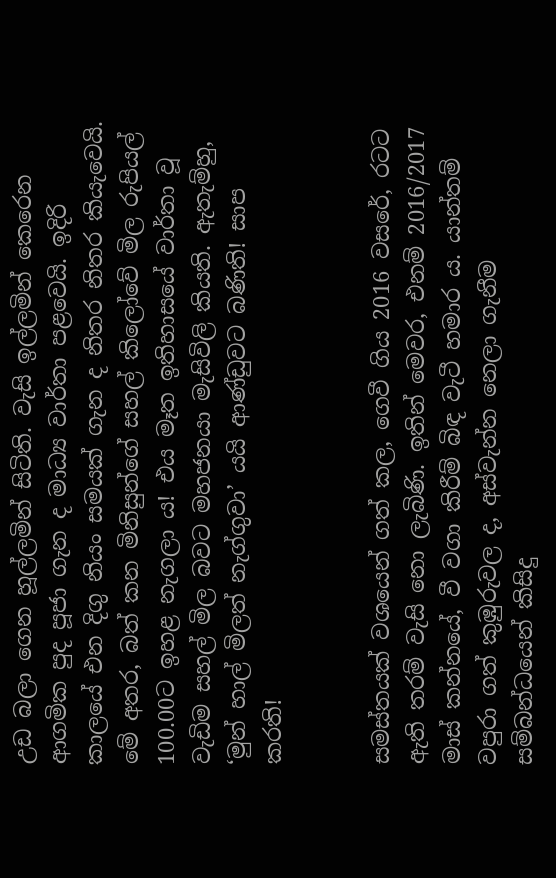උඩ බලා ගෙන හූල්ලමින් සිටිති. වැසි ඉල්ලමින් කෙරෙන ආගමික පුද පූජා ගැන ද මාධ්‍ය වාර්තා පළවෙයි. ඉදිරි කාලයේ එන දිගු නියං සමයක් ගැන ද නිතර නිතර කියැවෙයි. මේ අතර, බත් කන මිනිසුන්ගේ සහල් කිලෝවේ මිල රුපියල් 100.00ට ඉහළ නැගලා ය! එය මෑත ඉතිහාසයේ වාර්තා වූ වැඩිම සහල් මිල බවට මහජනයා මැසිවිලි කියති. ඇතැම්හු, ‘මුන් හාල් මිලත් නැග්ගුවා’ යයි ආණ්ඩුවට බණිති! සාප කරති!


සමස්තයක් වශයෙන් ගත් කල, ගෙවී ගිය 2016 වසරේ, රටට ඇති තරම් වැසි නො ලැබිණි. ඉතින් මෙවර, එනම් 2016/2017 මාස් කන්නයේ, වී වගා කිරීම් බිඳ වැටී හමාර ය. යාන්තම් වපුරා ගත් කුඹුරුවල ද, අස්වැන්න නෙලා ගැනීම සම්බන්ධයෙන් කිසිදු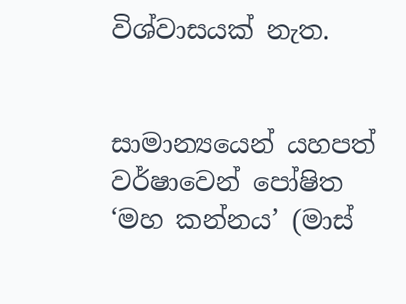විශ්වාසයක් නැත.


සාමාන්‍යයෙන් යහපත් වර්ෂාවෙන් පෝෂිත ‘මහ කන්නය’ (මාස්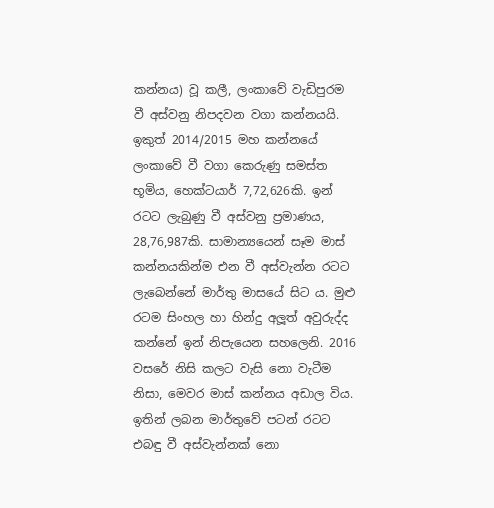කන්නය) වූ කලී, ලංකාවේ වැඩිපුරම වී අස්වනු නිපදවන වගා කන්නයයි. ඉකුත් 2014/2015 මහ කන්නයේ ලංකාවේ වී වගා කෙරුණු සමස්ත භූමිය, හෙක්ටයාර් 7,72,626කි. ඉන් රටට ලැබුණු වී අස්වනු ප්‍රමාණය, 28,76,987කි. සාමාන්‍යයෙන් සෑම මාස් කන්නයකින්ම එන වී අස්වැන්න රටට ලැබෙන්නේ මාර්තු මාසයේ සිට ය. මුළු රටම සිංහල හා හින්දු අලූත් අවුරුද්ද කන්නේ ඉන් නිපැයෙන සහලෙනි. 2016 වසරේ නිසි කලට වැසි නො වැටීම නිසා, මෙවර මාස් කන්නය අඩාල විය. ඉතින් ලබන මාර්තුවේ පටන් රටට එබඳු වී අස්වැන්නක් නො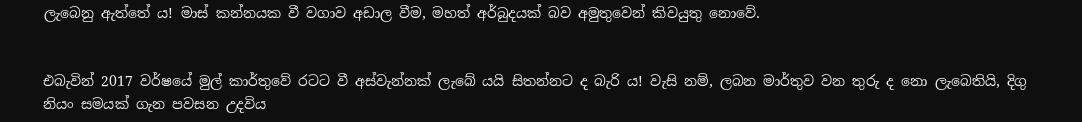ලැබෙනු ඇත්තේ ය! මාස් කන්නයක වී වගාව අඩාල වීම, මහත් අර්බුදයක් බව අමුතුවෙන් කිවයුතු නොවේ.


එබැවින් 2017 වර්ෂයේ මුල් කාර්තුවේ රටට වී අස්වැන්නක් ලැබේ යයි සිතන්නට ද බැරි ය! වැසි නම්, ලබන මාර්තුව වන තුරු ද නො ලැබෙතියි, දිගු නියං සමයක් ගැන පවසන උදවිය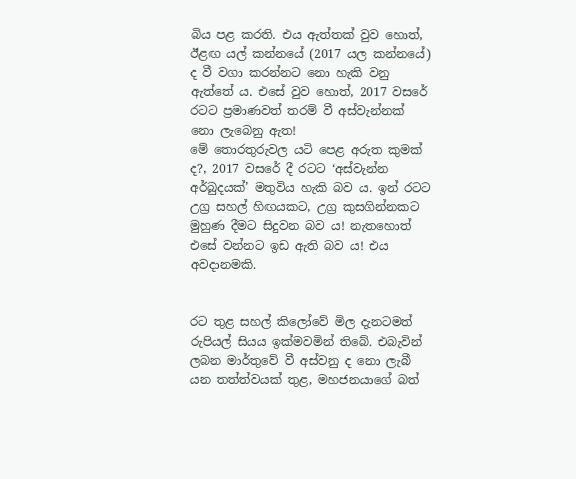බිය පළ කරති. එය ඇත්තක් වුව හොත්, ඊළඟ යල් කන්නයේ (2017 යල කන්නයේ) ද වී වගා කරන්නට නො හැකි වනු ඇත්තේ ය. එසේ වුව හොත්, 2017 වසරේ රටට ප්‍රමාණවත් තරම් වී අස්වැන්නක් නො ලැබෙනු ඇත!
මේ තොරතුරුවල යටි පෙළ අරුත කුමක් ද?, 2017 වසරේ දී රටට ‘අස්වැන්න අර්බුදයක්’ මතුවිය හැකි බව ය. ඉන් රටට උග්‍ර සහල් හිඟයකට, උග්‍ර කුසගින්නකට මුහුණ දීමට සිදුවන බව ය! නැතහොත් එසේ වන්නට ඉඩ ඇති බව ය! එය අවදානමකි.


රට තුළ සහල් කිලෝවේ මිල දැනටමත් රුපියල් සියය ඉක්මවමින් තිබේ. එබැවින් ලබන මාර්තුවේ වී අස්වනු ද නො ලැබී යන තත්ත්වයක් තුළ, මහජනයාගේ බත්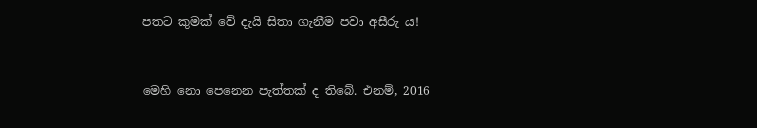පතට කුමක් වේ දැයි සිතා ගැනීම පවා අසීරු ය!


මෙහි නො පෙනෙන පැත්තක් ද තිබේ. එනම්, 2016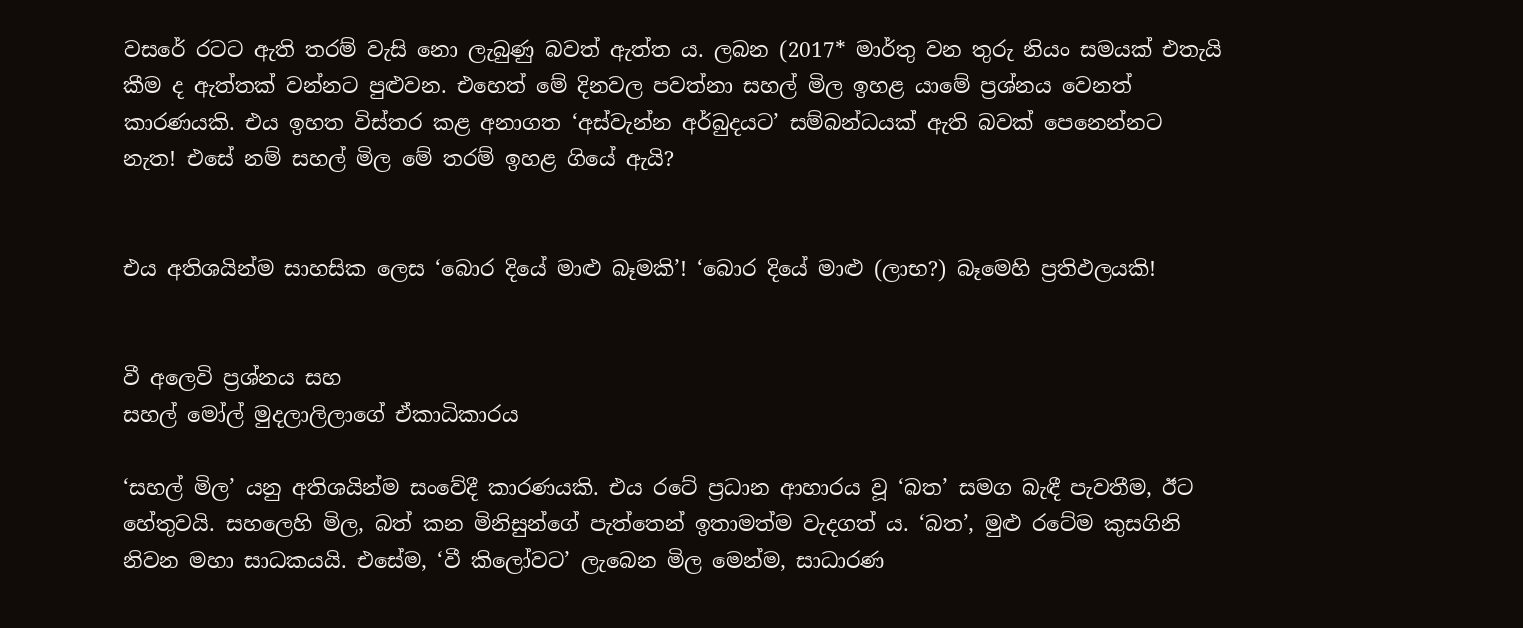වසරේ රටට ඇති තරම් වැසි නො ලැබුණු බවත් ඇත්ත ය. ලබන (2017* මාර්තු වන තුරු නියං සමයක් එතැයි කීම ද ඇත්තක් වන්නට පුළුවන. එහෙත් මේ දිනවල පවත්නා සහල් මිල ඉහළ යාමේ ප්‍රශ්නය වෙනත් කාරණයකි. එය ඉහත විස්තර කළ අනාගත ‘අස්වැන්න අර්බුදයට’ සම්බන්ධයක් ඇති බවක් පෙනෙන්නට නැත! එසේ නම් සහල් මිල මේ තරම් ඉහළ ගියේ ඇයි?


එය අතිශයින්ම සාහසික ලෙස ‘බොර දියේ මාළු බෑමකි’! ‘බොර දියේ මාළු (ලාභ?) බෑමෙහි ප්‍රතිඵලයකි!


වී අලෙවි ප්‍රශ්නය සහ
සහල් මෝල් මුදලාලිලාගේ ඒකාධිකාරය

‘සහල් මිල’ යනු අතිශයින්ම සංවේදී කාරණයකි. එය රටේ ප්‍රධාන ආහාරය වූ ‘බත’ සමග බැඳී පැවතීම, ඊට හේතුවයි. සහලෙහි මිල, බත් කන මිනිසුන්ගේ පැත්තෙන් ඉතාමත්ම වැදගත් ය. ‘බත’, මුළු රටේම කුසගිනි නිවන මහා සාධකයයි. එසේම, ‘වී කිලෝවට’ ලැබෙන මිල මෙන්ම, සාධාරණ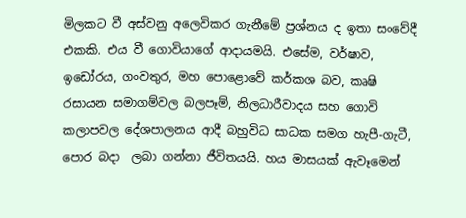මිලකට වී අස්වනු අලෙවිකර ගැනීමේ ප්‍රශ්නය ද ඉතා සංවේදී එකකි. එය වී ගොවියාගේ ආදායමයි. එසේම, වර්ෂාව, ඉඩෝරය, ගංවතුර, මහ පොළොවේ කර්කශ බව, කෘෂි රසායන සමාගම්වල බලපෑම්, නිලධාරීවාදය සහ ගොවි කලාපවල දේශපාලනය ආදී බහුවිධ සාධක සමග හැපී-ගැටී, පොර බදා  ලබා ගන්නා ජීවිතයයි. හය මාසයක් ඇවෑමෙන්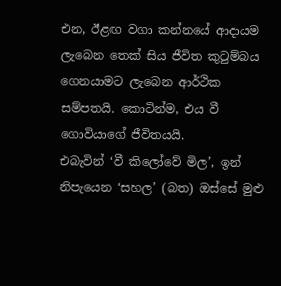එන, ඊළඟ වගා කන්නයේ ආදායම ලැබෙන තෙක් සිය ජීවිත කුටුම්බය ගෙනයාමට ලැබෙන ආර්ථික සම්පතයි. කොටින්ම, එය වී ගොවියාගේ ජීවිතයයි.
එබැවින් ‘වී කිලෝවේ මිල’, ඉන් නිපැයෙන ‘සහල’ (බත) ඔස්සේ මුළු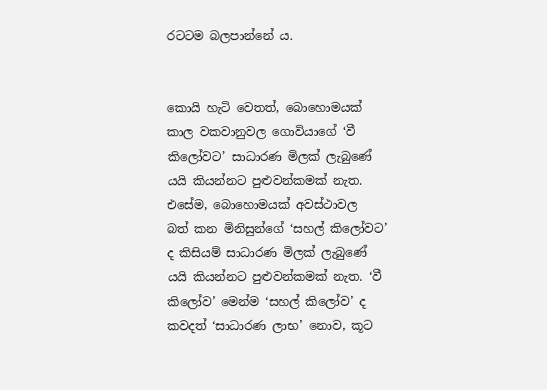රටටම බලපාන්නේ ය.


කොයි හැටි වෙතත්, බොහොමයක් කාල වකවානුවල ගොවියාගේ ‘වී කිලෝවට’ සාධාරණ මිලක් ලැබුණේ යයි කියන්නට පුළුවන්කමක් නැත. එසේම, බොහොමයක් අවස්ථාවල  බත් කන මිනිසුන්ගේ ‘සහල් කිලෝවට’ ද කිසියම් සාධාරණ මිලක් ලැබුණේ යයි කියන්නට පුළුවන්කමක් නැත. ‘වී කිලෝව’ මෙන්ම ‘සහල් කිලෝව’ ද කවදත් ‘සාධාරණ ලාභ’ නොව, කූට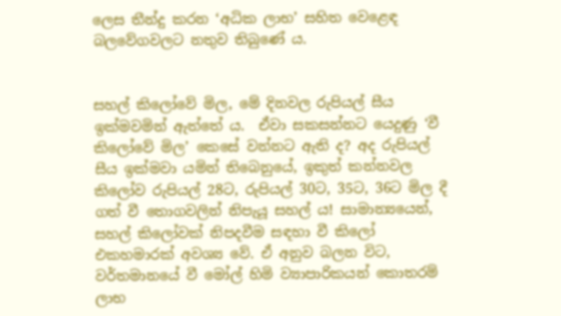ලෙස තීන්දු කරන ‘අධික ලාභ’ සහිත වෙළෙඳ බලවේගවලට නතුව තිබුණේ ය.


සහල් කිලෝවේ මිල, මේ දිනවල රුපියල් සීය ඉක්මවමින් ඇත්තේ ය.  ඒවා සකසන්නට යෙදුණු ‘වී කිලෝවේ මිල’ කෙසේ වන්නට ඇති ද? අද රුපියල් සීය ඉක්මවා යමින් තිබෙනුයේ, ඉකුත් කන්නවල කිලෝව රුපියල් 28ට, රුපියල් 30ට, 35ට, 36ට මිල දී ගත් වී තොගවලින් නිපැයූ සහල් ය! සාමාන්‍යයෙන්, සහල් කිලෝවක් නිපදවීම සඳහා වී කිලෝ එකහමාරක් අවශ්‍ය වේ. ඒ අනුව බලන විට, වර්තමානයේ වී මෝල් හිමි ව්‍යාපාරිකයන් කොතරම් ලාභ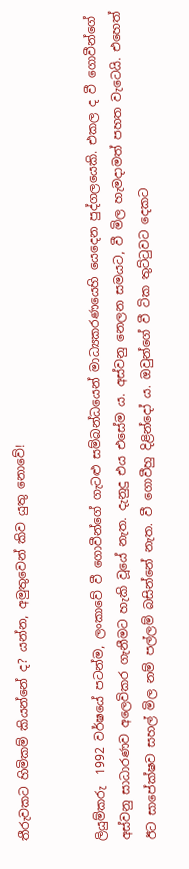තීරුවකට හිමිකම් කියන්නේ ද? යන්න, අමුතුවෙන් කිව යුතු නොවේ!


ලියුම්කරු  1992 වර්ෂයේ පටන්ම, ලංකාවේ වී ගොවීන්ගේ ගැටළු සම්බන්ධයෙන් මාධ්‍යකරණයෙහි යෙදෙන පුද්ගලයෙකි. එකල ද වී ගොවීන්ගේ අස්වනු සාධාරණව අලෙවිකර ගැනීමට හැකි වූයේ නැත. දැනුදු එය එසේම ය. අස්වනු නෙලන සමයට, වී මිල හැමදාමත් පහත වැටෙයි. එහෙත් ඊට සාපේක්ෂව සහල් මිල නම් පල්ලම් බසින්නේ නැත. වී ගොවීහු දිළින්දෝ ය. ඔවුන්ගේ වී ටික තුට්ටුවට දෙකට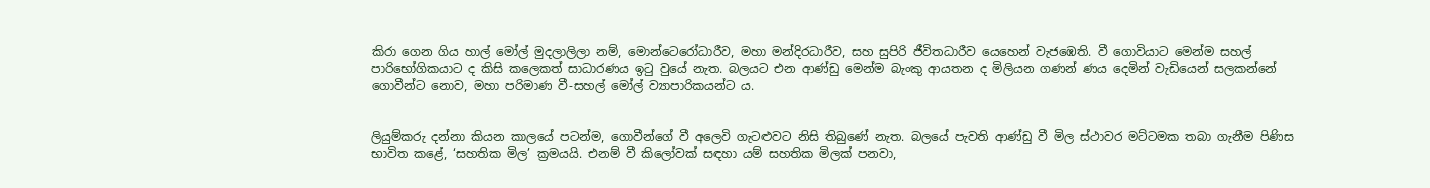කිරා ගෙන ගිය හාල් මෝල් මුදලාලිලා නම්, මොන්ටෙරෝධාරීව, මහා මන්දිරධාරීව, සහ සුපිරි ජීවිතධාරීව යෙහෙන් වැජඹෙති. වී ගොවියාට මෙන්ම සහල් පාරිභෝගිකයාට ද කිසි කලෙකත් සාධාරණය ඉටු වුයේ නැත. බලයට එන ආණ්ඩු මෙන්ම බැංකු ආයතන ද මිලියන ගණන් ණය දෙමින් වැඩියෙන් සලකන්නේ ගොවීන්ට නොව, මහා පරිමාණ වී-සහල් මෝල් ව්‍යාපාරිකයන්ට ය.


ලියුම්කරු දන්නා කියන කාලයේ පටන්ම, ගොවීන්ගේ වී අලෙවි ගැටළුවට නිසි තිබුණේ නැත. බලයේ පැවති ආණ්ඩු වී මිල ස්ථාවර මට්ටමක තබා ගැනීම පිණිස භාවිත කළේ, ‘සහතික මිල’ ක්‍රමයයි. එනම් වී කිලෝවක් සඳහා යම් සහතික මිලක් පනවා,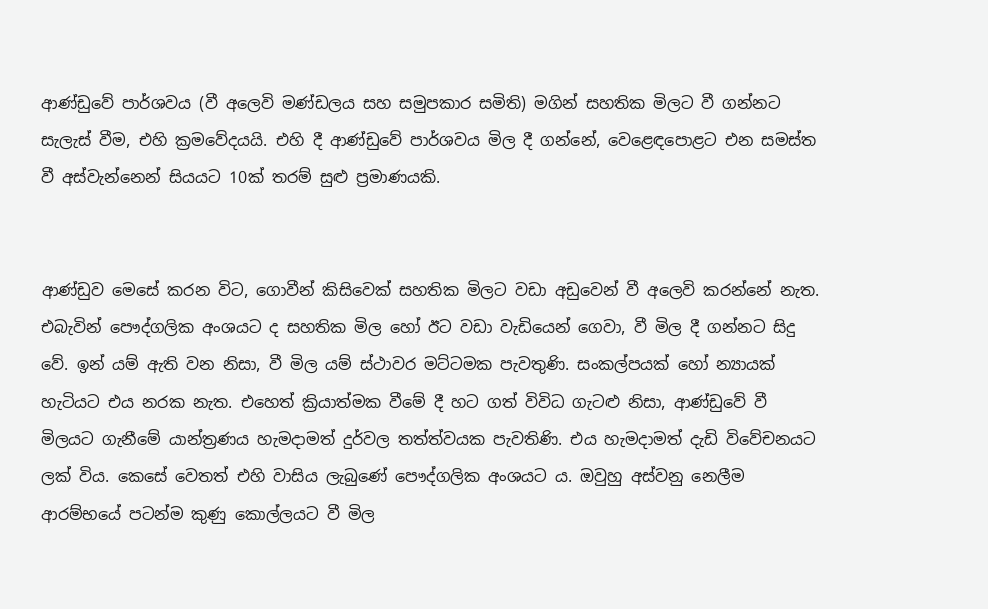ආණ්ඩුවේ පාර්ශවය (වී අලෙවි මණ්ඩලය සහ සමුපකාර සමිති) මගින් සහතික මිලට වී ගන්නට සැලැස් වීම, එහි ක්‍රමවේදයයි. එහි දී ආණ්ඩුවේ පාර්ශවය මිල දී ගන්නේ, වෙළෙඳපොළට එන සමස්ත වී අස්වැන්නෙන් සියයට 10ක් තරම් සුළු ප්‍රමාණයකි.


ආණ්ඩුව මෙසේ කරන විට, ගොවීන් කිසිවෙක් සහතික මිලට වඩා අඩුවෙන් වී අලෙවි කරන්නේ නැත. එබැවින් පෞද්ගලික අංශයට ද සහතික මිල හෝ ඊට වඩා වැඩියෙන් ගෙවා, වී මිල දී ගන්නට සිදු වේ. ඉන් යම් ඇති වන නිසා, වී මිල යම් ස්ථාවර මට්ටමක පැවතුණි. සංකල්පයක් හෝ න්‍යායක් හැටියට එය නරක නැත. එහෙත් ක්‍රියාත්මක වීමේ දී හට ගත් විවිධ ගැටළු නිසා, ආණ්ඩුවේ වී මිලයට ගැනීමේ යාන්ත්‍රණය හැමදාමත් දුර්වල තත්ත්වයක පැවතිණි. එය හැමදාමත් දැඩි විවේචනයට ලක් විය. කෙසේ වෙතත් එහි වාසිය ලැබුණේ පෞද්ගලික අංශයට ය. ඔවුහු අස්වනු නෙලීම ආරම්භයේ පටන්ම කුණු කොල්ලයට වී මිල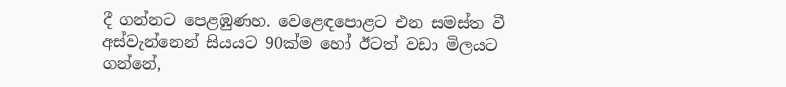දී ගන්නට පෙළඹුණහ. වෙළෙඳපොළට එන සමස්ත වී අස්වැන්නෙන් සියයට 90ක්ම හෝ ඊටත් වඩා මිලයට ගන්නේ,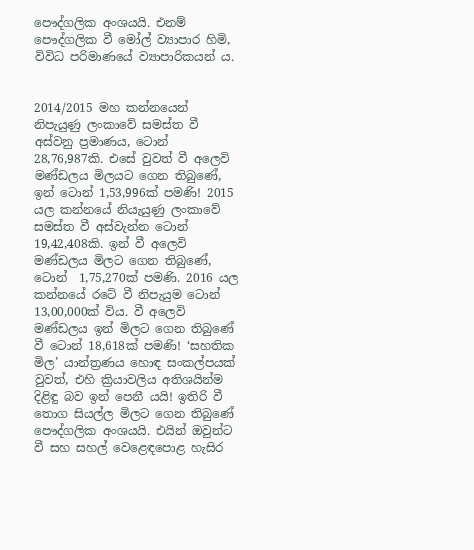පෞද්ගලික අංශයයි. එනම් පෞද්ගලික වී මෝල් ව්‍යාපාර හිමි, විවිධ පරිමාණයේ ව්‍යාපාරිකයන් ය.


2014/2015 මහ කන්නයෙන් නිපැයුණු ලංකාවේ සමස්ත වී අස්වනු ප්‍රමාණය, ටොන් 28,76,987කි. එසේ වුවත් වී අලෙවි මණ්ඩලය මිලයට ගෙන තිබුණේ, ඉන් ටොන් 1,53,996ක් පමණි! 2015 යල කන්නයේ නියැයුණු ලංකාවේ සමස්ත වී අස්වැන්න ටොන් 19,42,408කි. ඉන් වී අලෙවි මණ්ඩලය මිලට ගෙන තිබුණේ, ටොන්  1,75,270ක් පමණි. 2016 යල කන්නයේ රටේ වී නිපැයුම ටොන් 13,00,000ක් විය. වී අලෙවි මණ්ඩලය ඉන් මිලට ගෙන තිබුණේ වී ටොන් 18,618ක් පමණි! ‘සහතික මිල’ යාන්ත්‍රණය හොඳ සංකල්පයක් වුවත්, එහි ක්‍රියාවලිය අතිශයින්ම දිළිඳු බව ඉන් පෙනී යයි! ඉතිරි වී තොග සියල්ල මිලට ගෙන තිබුණේ පෞද්ගලික අංශයයි. එයින් ඔවුන්ට වී සහ සහල් වෙළෙඳපොළ හැසිර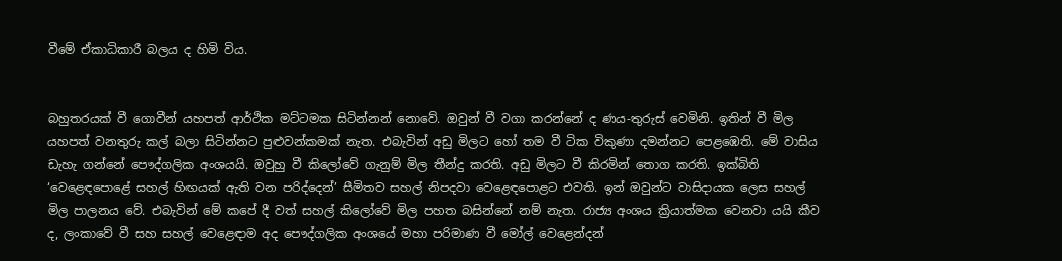වීමේ ඒකාධිකාරී බලය ද හිමි විය.


බහුතරයක් වී ගොවීන් යහපත් ආර්ථික මට්ටමක සිටින්නන් නොවේ. ඔවුන් වී වගා කරන්නේ ද ණය-තුරුස් වෙමිනි. ඉතින් වී මිල යහපත් වනතුරු කල් බලා සිටින්නට පුළුවන්කමක් නැත. එබැවින් අඩු මිලට හෝ තම වී ටික විකුණා දමන්නට පෙළඹෙති. මේ වාසිය ඩැහැ ගන්නේ පෞද්ගලික අංශයයි. ඔවුහු වී කිලෝවේ ගැනුම් මිල තීන්දු කරති. අඩු මිලට වී කිරමින් තොග කරති. ඉක්බිති ‘වෙළෙඳපොළේ සහල් හිඟයක් ඇති වන පරිද්දෙන්’ සීමිතව සහල් නිපදවා වෙළෙඳපොළට එවති. ඉන් ඔවුන්ට වාසිදායක ලෙස සහල් මිල පාලනය වේ. එබැවින් මේ කපේ දී වත් සහල් කිලෝවේ මිල පහත බසින්නේ නම් නැත. රාජ්‍ය අංශය ක්‍රියාත්මක වෙනවා යයි කීව ද, ලංකාවේ වී සහ සහල් වෙළෙඳාම අද පෞද්ගලික අංශයේ මහා පරිමාණ වී මෝල් වෙළෙන්දන්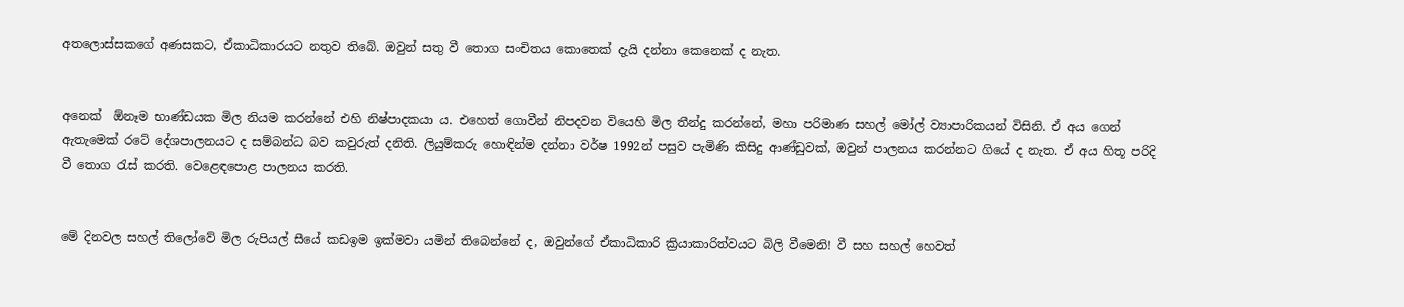අතලොස්සකගේ අණසකට, ඒකාධිකාරයට නතුව තිබේ. ඔවුන් සතු වී තොග සංචිතය කොතෙක් දැයි දන්නා කෙනෙක් ද නැත.


අනෙක්  ඕනෑම භාණ්ඩයක මිල නියම කරන්නේ එහි නිෂ්පාදකයා ය. එහෙත් ගොවීන් නිපදවන වියෙහි මිල තීන්දු කරන්නේ, මහා පරිමාණ සහල් මෝල් ව්‍යාපාරිකයන් විසිනි. ඒ අය ගෙන් ඇතැමෙක් රටේ දේශපාලනයට ද සම්බන්ධ බව කවුරුත් දනිති. ලියුම්කරු හොඳින්ම දන්නා වර්ෂ 1992න් පසුව පැමිණි කිසිදු ආණ්ඩුවක්, ඔවුන් පාලනය කරන්නට ගියේ ද නැත. ඒ අය හිතූ පරිදි වී තොග රැස් කරති. වෙළෙඳපොළ පාලනය කරති.


මේ දිනවල සහල් තිලෝවේ මිල රුපියල් සීයේ කඩඉම ඉක්මවා යමින් තිබෙන්නේ ද, ඔවුන්ගේ ඒකාධිකාරි ක්‍රියාකාරිත්වයට බිලි වීමෙනි! වී සහ සහල් හෙවත්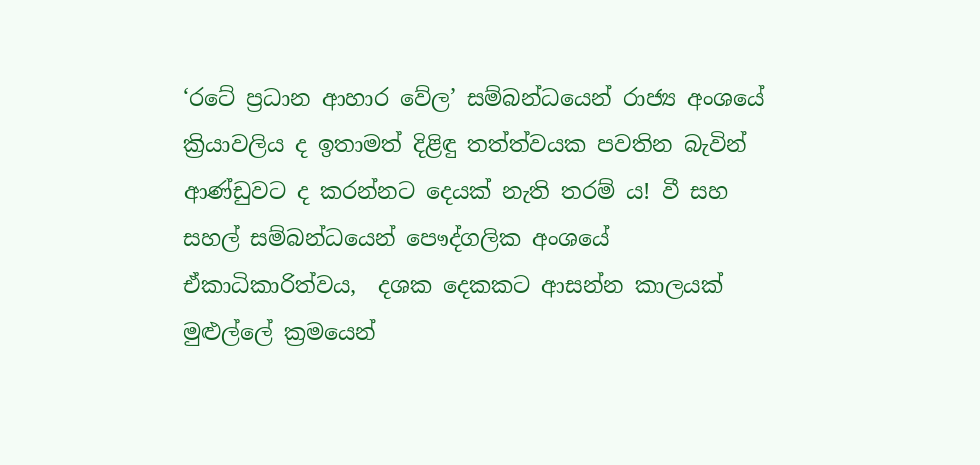‘රටේ ප්‍රධාන ආහාර වේල’ සම්බන්ධයෙන් රාජ්‍ය අංශයේ ක්‍රියාවලිය ද ඉතාමත් දිළිඳු තත්ත්වයක පවතින බැවින් ආණ්ඩුවට ද කරන්නට දෙයක් නැති තරම් ය! වී සහ සහල් සම්බන්ධයෙන් පෞද්ගලික අංශයේ ඒකාධිකාරිත්වය,  දශක දෙකකට ආසන්න කාලයක් මුළුල්ලේ ක්‍රමයෙන්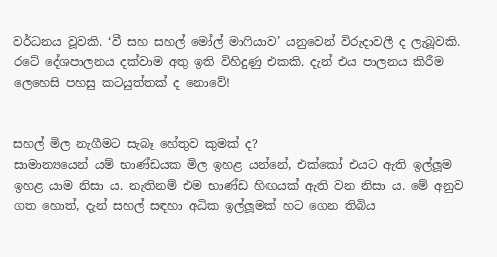වර්ධනය වූවකි. ‘වී සහ සහල් මෝල් මාෆියාව’ යනුවෙන් විරුදාවලී ද ලැබූවකි. රටේ දේශපාලනය දක්වාම අතු ඉති විහිදුණු එකකි. දැන් එය පාලනය කිරීම ලෙහෙසි පහසු කටයුත්තක් ද නොවේ!


සහල් මිල නැගීමට සැබෑ හේතුව කුමක් ද?
සාමාන්‍යයෙන් යම් භාණ්ඩයක මිල ඉහළ යන්නේ, එක්කෝ එයට ඇති ඉල්ලූම ඉහළ යාම නිසා ය. නැතිනම් එම භාණ්ඩ හිඟයක් ඇති වන නිසා ය. මේ අනුව  ගත හොත්, දැන් සහල් සඳහා අධික ඉල්ලූමක් හට ගෙන තිබිය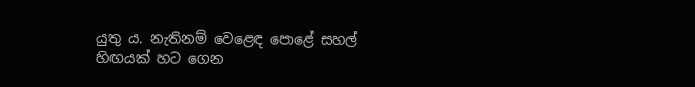යුතු ය. නැතිනම් වෙළෙඳ පොළේ සහල් හිඟයක් හට ගෙන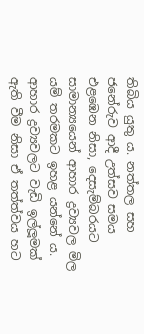තිබිය යුතු ය. නත්තල සහ ජනේරුව ආදී උත්සව සමය එළඹෙන නිසා, දෙසැම්බරයට සාමාන්‍යයෙන් ආහාර ද්‍රව්‍යවල මිල යම් තරමකට ඉහළ යන්නේ ය. ආහාර ද්‍රව්‍යවලට වැඩි ඉල්ලූමක් ඇති වීම නිසා ඒ තත්ත්වය හට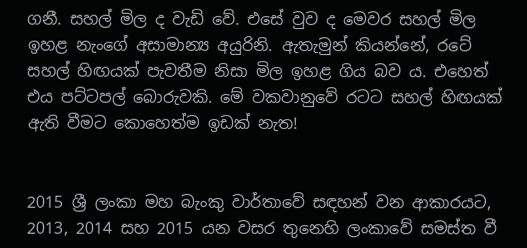ගනී. සහල් මිල ද වැඩි වේ. එසේ වුව ද මෙවර සහල් මිල ඉහළ නැංගේ අසාමාන්‍ය අයුරිනි. ඇතැමුන් කියන්නේ, රටේ සහල් හිඟයක් පැවතීම නිසා මිල ඉහළ ගිය බව ය. එහෙත් එය පට්ටපල් බොරුවකි. මේ වකවානුවේ රටට සහල් හිඟයක් ඇති වීමට කොහෙත්ම ඉඩක් නැත!


2015 ශ්‍රී ලංකා මහ බැංකු වාර්තාවේ සඳහන් වන ආකාරයට, 2013, 2014 සහ 2015 යන වසර තුනෙහි ලංකාවේ සමස්ත වී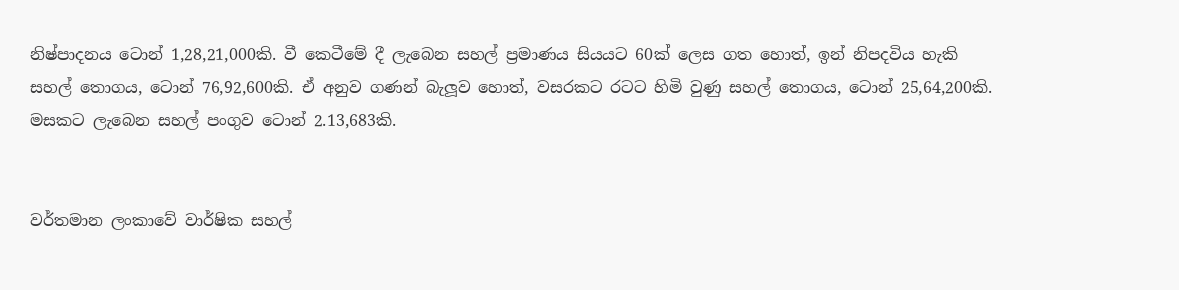නිෂ්පාදනය ටොන් 1,28,21,000කි. වී කෙටීමේ දී ලැබෙන සහල් ප්‍රමාණය සියයට 60ක් ලෙස ගත හොත්, ඉන් නිපදවිය හැකි සහල් තොගය, ටොන් 76,92,600කි. ඒ අනුව ගණන් බැලූව හොත්, වසරකට රටට හිමි වුණු සහල් තොගය, ටොන් 25,64,200කි. මසකට ලැබෙන සහල් පංගුව ටොන් 2.13,683කි.


වර්තමාන ලංකාවේ වාර්ෂික සහල්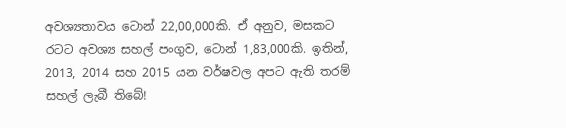අවශ්‍යතාවය ටොන් 22,00,000කි. ඒ අනුව, මසකට රටට අවශ්‍ය සහල් පංගුව, ටොන් 1,83,000කි. ඉතින්, 2013, 2014 සහ 2015 යන වර්ෂවල අපට ඇති තරම් සහල් ලැබී තිබේ!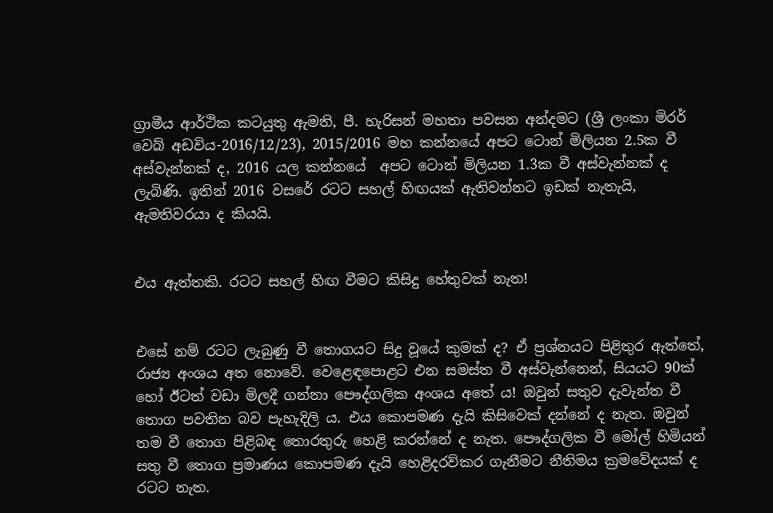ග්‍රාමීය ආර්ථික කටයුතු ඇමති, පී. හැරිසන් මහතා පවසන අන්දමට (ශ්‍රී ලංකා මිරර් වෙබ් අඩවිය-2016/12/23), 2015/2016 මහ කන්නයේ අපට ටොන් මිලියන 2.5ක වී අස්වැන්නක් ද, 2016 යල කන්නයේ  අපට ටොන් මිලියන 1.3ක වී අස්වැන්නක් ද ලැබිණි. ඉතින් 2016 වසරේ රටට සහල් හිඟයක් ඇතිවන්නට ඉඩක් නැතැයි, ඇමතිවරයා ද කියයි.


එය ඇත්තකි. රටට සහල් හිඟ වීමට කිසිදු හේතුවක් නැත!


එසේ නම් රටට ලැබුණු වී තොගයට සිදු වූයේ කුමක් ද? ඒ ප්‍රශ්නයට පිළිතුර ඇත්තේ, රාජ්‍ය අංශය අත නොවේ. වෙළෙඳපොළට එන සමස්ත වී අස්වැන්නෙන්, සියයට 90ක් හෝ ඊටත් වඩා මිලදී ගන්නා පෞද්ගලික අංශය අතේ ය! ඔවුන් සතුව දැවැන්ත වී තොග පවතින බව පැහැදිලි ය. එය කොපමණ දැයි කිසිවෙක් දන්නේ ද නැත. ඔවුන් තම වී තොග පිළිබඳ තොරතුරු හෙළි කරන්නේ ද නැත. පෞද්ගලික වී මෝල් හිමියන් සතු වී තොග ප්‍රමාණය කොපමණ දැයි හෙළිදරව්කර ගැනීමට නීතිමය ක්‍රමවේදයක් ද රටට නැත.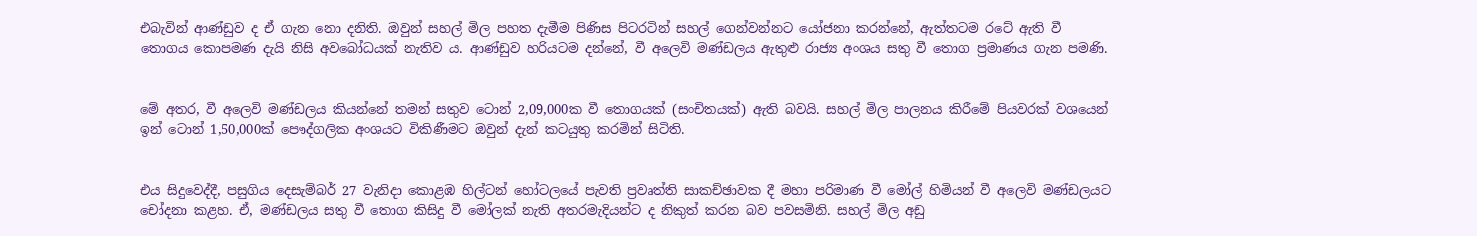එබැවින් ආණ්ඩුව ද ඒ ගැන නො දනිති. ඔවුන් සහල් මිල පහත දැමීම පිණිස පිටරටින් සහල් ගෙන්වන්නට යෝජනා කරන්නේ, ඇත්තටම රටේ ඇති වී තොගය කොපමණ දැයි නිසි අවබෝධයක් නැතිව ය. ආණ්ඩුව හරියටම දන්නේ, වී අලෙවි මණ්ඩලය ඇතුළු රාජ්‍ය අංශය සතු වී තොග ප්‍රමාණය ගැන පමණි.


මේ අතර, වී අලෙවි මණ්ඩලය කියන්නේ තමන් සතුව ටොන් 2,09,000ක වී තොගයක් (සංචිතයක්) ඇති බවයි. සහල් මිල පාලනය කිරීමේ පියවරක් වශයෙන් ඉන් ටොන් 1,50,000ක් පෞද්ගලික අංශයට විකිණීමට ඔවුන් දැන් කටයුතු කරමින් සිටිති.


එය සිදුවෙද්දී, පසුගිය දෙසැම්බර් 27 වැනිදා කොළඹ හිල්ටන් හෝටලයේ පැවති ප්‍රවෘත්ති සාකච්ඡාවක දී මහා පරිමාණ වී මෝල් හිමියන් වී අලෙවි මණ්ඩලයට චෝදනා කළහ. ඒ, මණ්ඩලය සතු වී තොග කිසිදු වී මෝලක් නැති අතරමැදියන්ට ද නිකුත් කරන බව පවසමිනි. සහල් මිල අඩු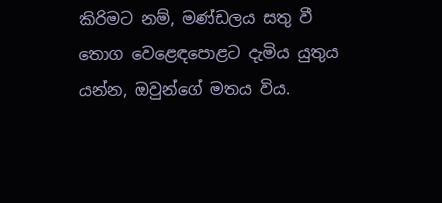කිරිමට නම්, මණ්ඩලය සතු වී තොග වෙළෙඳපොළට දැමිය යුතුය යන්න, ඔවුන්ගේ මතය විය.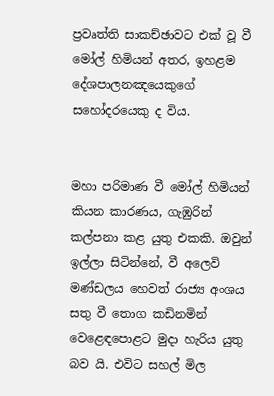ප්‍රවෘත්ති සාකච්ඡාවට එක් වූ වී මෝල් හිමියන් අතර, ඉහළම දේශපාලනඤයෙකුගේ සහෝදරයෙකු ද විය.


මහා පරිමාණ වී මෝල් හිමියන් කියන කාරණය, ගැඹුරින් කල්පනා කළ යුතු එකකි. ඔවුන් ඉල්ලා සිටින්නේ, වී අලෙවි මණ්ඩලය හෙවත් රාජ්‍ය අංශය සතු වී තොග කඩිනමින් වෙළෙඳපොළට මුදා හැරිය යුතු බව යි. එවිට සහල් මිල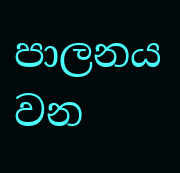පාලනය වන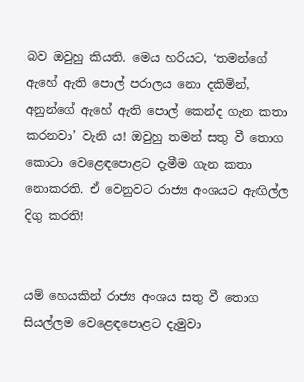බව ඔවුහු කියති. මෙය හරියට, ‘තමන්ගේ ඇහේ ඇති පොල් පරාලය නො දකිමින්, අනුන්ගේ ඇහේ ඇති පොල් කෙන්ද ගැන කතා කරනවා’ වැනි ය! ඔවුහු තමන් සතු වී තොග කොටා වෙළෙඳපොළට දැමීම ගැන කතා නොකරති. ඒ වෙනුවට රාජ්‍ය අංශයට ඇඟිල්ල දිගු කරති!


යම් හෙයකින් රාජ්‍ය අංශය සතු වී තොග සියල්ලම වෙළෙඳපොළට දැමුවා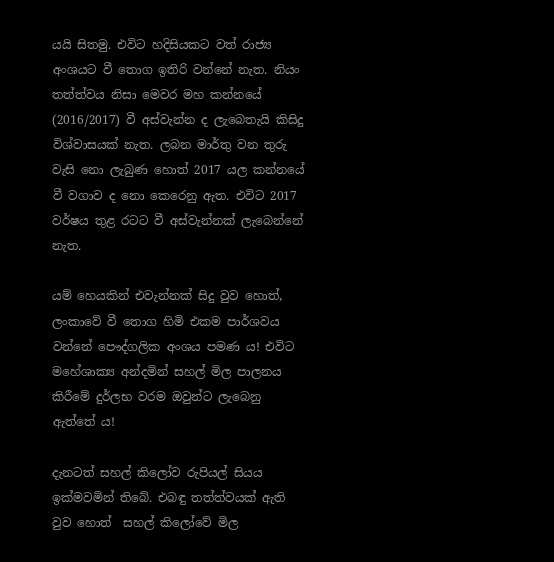යයි සිතමු. එවිට හදිසියකට වත් රාජ්‍ය අංශයට වී තොග ඉතිරි වන්නේ නැත. නියං තත්ත්වය නිසා මෙවර මහ කන්නයේ (2016/2017) වී අස්වැන්න ද ලැබෙතැයි කිසිදු විශ්වාසයක් නැත. ලබන මාර්තු වන තුරු වැසි නො ලැබුණ හොත් 2017 යල කන්නයේ වී වගාව ද නො කෙරෙනු ඇත. එවිට 2017 වර්ෂය තුළ රටට වී අස්වැන්නක් ලැබෙන්නේ නැත.

යම් හෙයකින් එවැන්නක් සිදු වුව හොත්, ලංකාවේ වී තොග හිමි එකම පාර්ශවය වන්නේ පෞද්ගලික අංශය පමණ ය! එවිට මහේශාක්‍ය අන්දමින් සහල් මිල පාලනය කිරීමේ දුර්ලභ වරම ඔවුන්ට ලැබෙනු ඇත්තේ ය!

දැනටත් සහල් කිලෝව රුපියල් සියය ඉක්මවමින් තිබේ. එබඳු තත්ත්වයක් ඇති වුව හොත්  සහල් කිලෝවේ මිල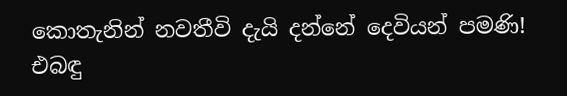කොතැනින් නවතීවි දැයි දන්නේ දෙවියන් පමණි! එබඳු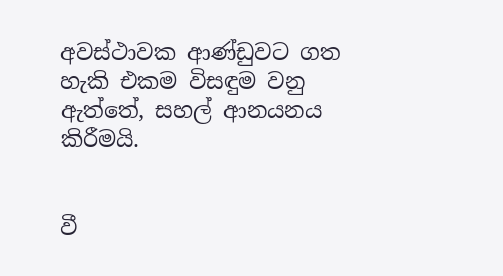අවස්ථාවක ආණ්ඩුවට ගත හැකි එකම විසඳුම වනු ඇත්තේ, සහල් ආනයනය කිරීමයි.


වී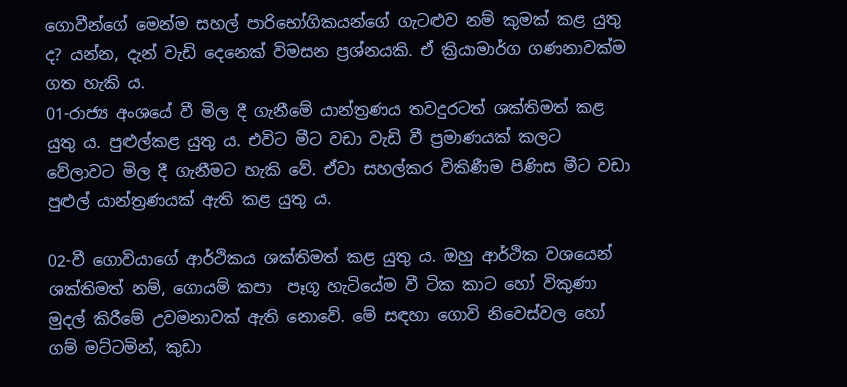ගොවීන්ගේ මෙන්ම සහල් පාරිභෝගිකයන්ගේ ගැටළුව නම් කුමක් කළ යුතු ද? යන්න, දැන් වැඩි දෙනෙක් විමසන ප්‍රශ්නයකි. ඒ ක්‍රියාමාර්ග ගණනාවක්ම ගත හැකි ය.
01-රාජ්‍ය අංශයේ වී මිල දී ගැනීමේ යාන්ත්‍රණය තවදුරටත් ශක්තිමත් කළ යුතු ය. පුළුල්කළ යුතු ය. එවිට මීට වඩා වැඩි වී ප්‍රමාණයක් කලට වේලාවට මිල දී ගැනීමට හැකි වේ. ඒවා සහල්කර විකිණීම පිණිස මීට වඩා පුළුල් යාන්ත්‍රණයක් ඇති කළ යුතු ය.

02-වී ගොවියාගේ ආර්ථිකය ශක්තිමත් කළ යුතු ය. ඔහු ආර්ථික වශයෙන් ශක්තිමත් නම්, ගොයම් කපා  පෑගූ හැටියේම වී ටික කාට හෝ විකුණා මුදල් කිරීමේ උවමනාවක් ඇති නොවේ. මේ සඳහා ගොවි නිවෙස්වල හෝ ගම් මට්ටමින්, කුඩා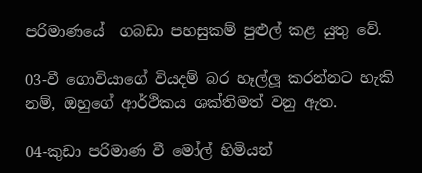පරිමාණයේ  ගබඩා පහසුකම් පුළුල් කළ යුතු වේ.

03-වී ගොවියාගේ වියදම් බර හෑල්ලූ කරන්නට හැකි නම්, ඔහුගේ ආර්ථිකය ශක්තිමත් වනු ඇත.

04-කුඩා පරිමාණ වී මෝල් හිමියන්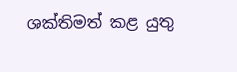ශක්තිමත් කළ යුතු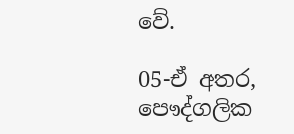වේ.

05-ඒ අතර, පෞද්ගලික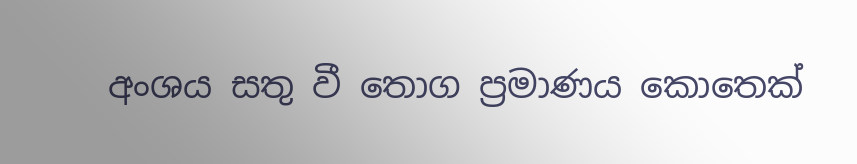අංශය සතු වී තොග ප්‍රමාණය කොතෙක්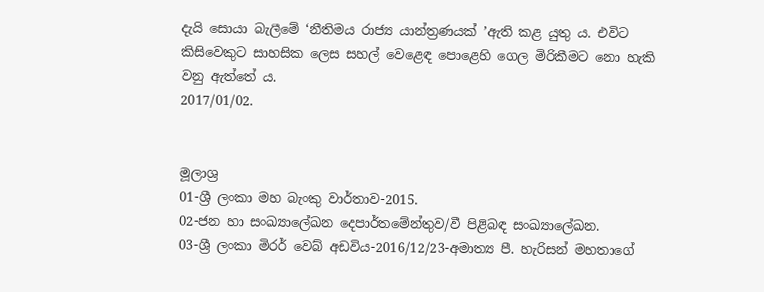දැයි සොයා බැලීමේ ‘නීතිමය රාජ්‍ය යාන්ත්‍රණයක් ’ඇති කළ යුතු ය. එවිට කිසිවෙකුට සාහසික ලෙස සහල් වෙළෙඳ පොළෙහි ගෙල මිරිකීමට නො හැකි වනු ඇත්තේ ය.
2017/01/02.


මූලාශ්‍ර
01-ශ්‍රී ලංකා මහ බැංකු වාර්තාව-2015.
02-ජන හා සංඛ්‍යාලේඛන දෙපාර්තමේන්තුව/වී පිළිබඳ සංඛ්‍යාලේඛන.
03-ශ්‍රී ලංකා මිරර් වෙබ් අඩවිය-2016/12/23-අමාත්‍ය පී. හැරිසන් මහතාගේ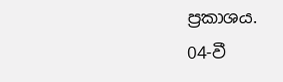ප්‍රකාශය.
04-වී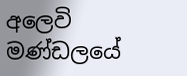අලෙවි මණ්ඩලයේ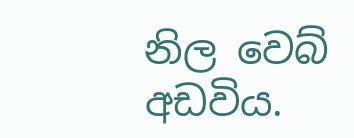නිල වෙබ් අඩවිය.